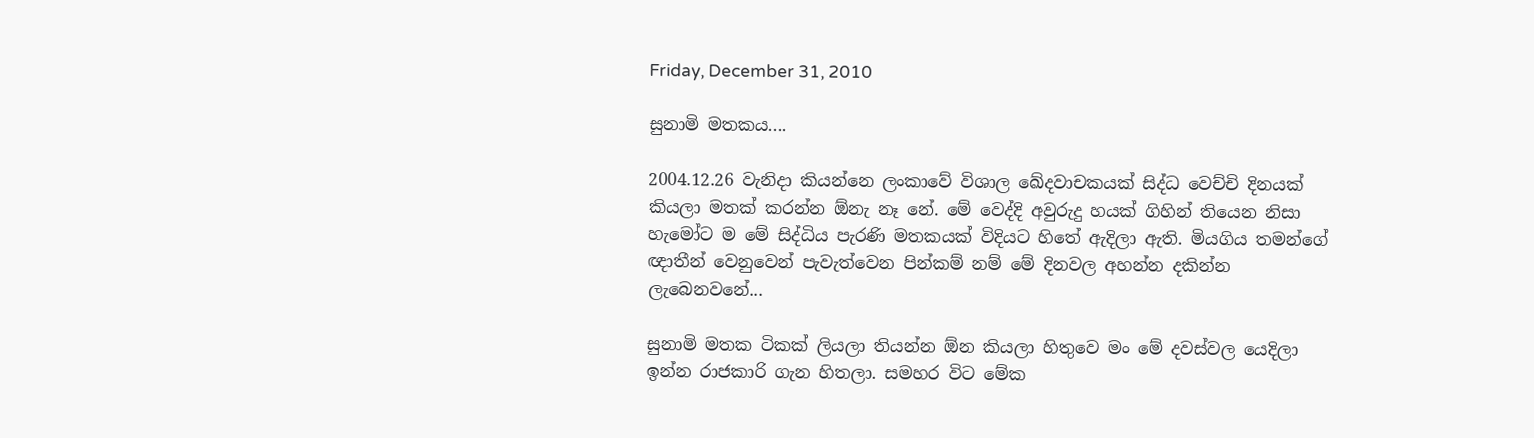Friday, December 31, 2010

සුනාමි මතකය....

2004.12.26 වැනිදා කියන්නෙ ලංකාවේ විශාල ඛේදවාචකයක් සිද්ධ වෙච්චි දිනයක් කියලා මතක් කරන්න ඕනැ නෑ නේ. මේ වෙද්දි අවුරුදු හයක් ගිහින් තියෙන නිසා හැමෝට ම මේ සිද්ධිය පැරණි මතකයක් විදියට හිතේ ඇදිලා ඇති. මියගිය තමන්ගේ ඥාතීන් වෙනුවෙන් පැවැත්වෙන පින්කම් නම් මේ දිනවල අහන්න දකින්න ලැබෙනවනේ...

සුනාමි මතක ටිකක් ලියලා තියන්න ඕන කියලා හිතු‍වෙ මං මේ දවස්වල යෙදිලා ඉන්න රාජකාරි ගැන හිතලා. සමහර විට මේක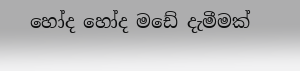හෝද හෝද මඩේ දැමීමක්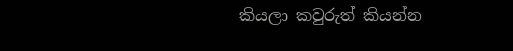කියලා කවුරුත් කියන්න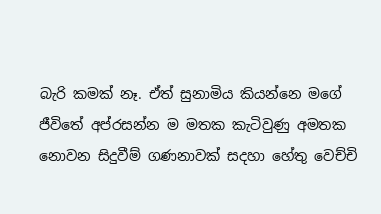බැරි කමක් නෑ. ඒත් සුනාමිය කියන්නෙ මගේ ජීවිතේ අප්රසන්න ම මතක කැටිවුණු අමතක නොවන සිදුවීම් ගණනාවක් සදහා හේතු වෙච්චි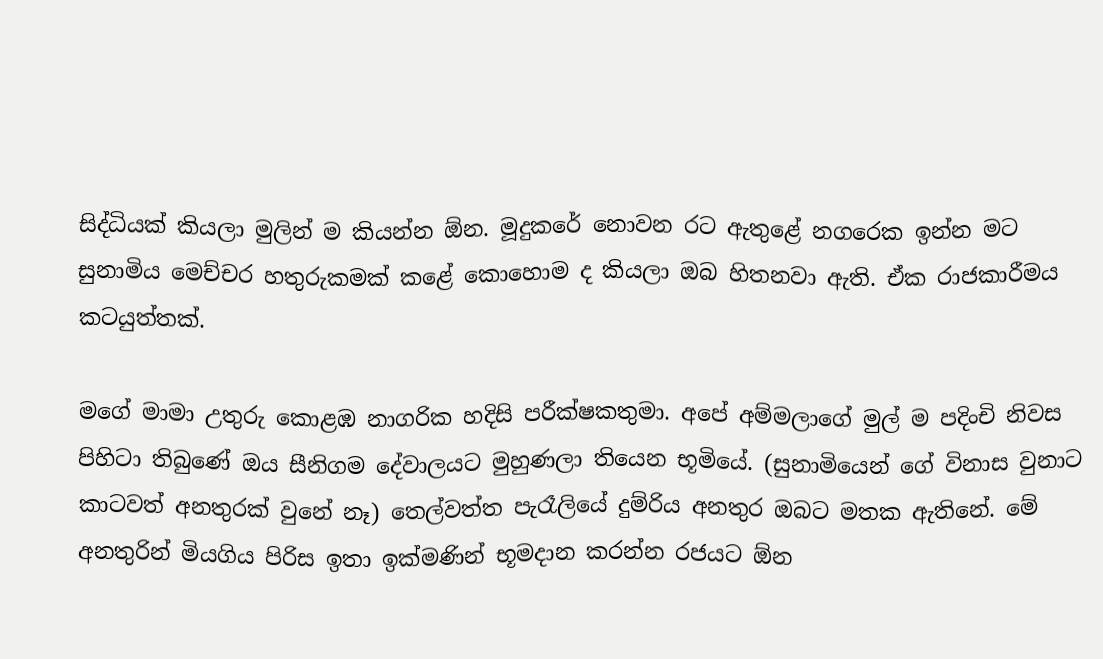සිද්ධියක් කියලා මුලින් ම කියන්න ඕන. මූදුකරේ නොවන රට ඇතුළේ නගරෙක ඉන්න මට සුනාමිය මෙච්චර හතුරුකමක් කළේ කොහොම ද කියලා ඔබ හිතනවා ඇති. ඒක රාජකාරීමය කටයුත්තක්.

මගේ මාමා උතුරු කොළඹ නාගරික හදිසි පරීක්ෂකතුමා. අපේ අම්මලාගේ මුල් ම පදිංචි නිවස පිහිටා තිබුණේ ඔය සීනිගම දේවාලයට මුහුණලා තියෙන භූමියේ. (සුනාමියෙන් ගේ විනාස වුනාට කාටවත් අනතුරක් වුනේ නෑ) තෙල්වත්ත පැරෑලියේ දුම්රිය අනතුර ඔබට මතක ඇතිනේ. මේ අනතුරින් මියගිය පිරිස ඉතා ඉක්මණින් භූමදාන කරන්න රජයට ඕන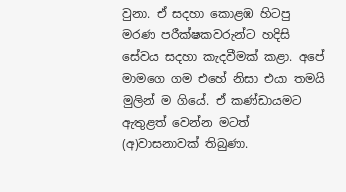වුනා. ඒ සදහා කොළඹ හිටපු මරණ පරීක්ෂකවරුන්ට හදිසි සේවය සදහා කැදවීමක් කළා. අපේ මාමගෙ ගම එහේ නිසා එයා තමයි මුලින් ම ගියේ. ඒ කණ්ඩායමට ඇතුළත් වෙන්න මටත් (අ)වාසනාවක් තිබුණා.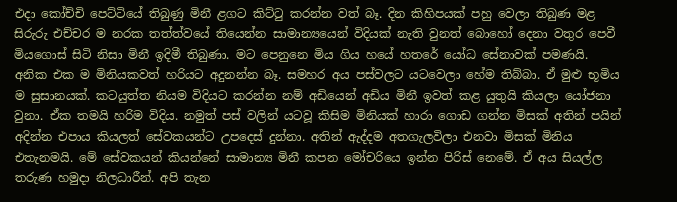එදා කෝච්චි පෙට්ටියේ තිබුණු මිනී ළගට කිට්ටු කරන්න වත් බෑ. දින කිහිපයක් පහු වෙලා තිබුණ මළ සිරුරු එච්චර ම නරක තත්ත්වයේ තියෙන්න සාමාන්‍යයෙන් විදියක් නැති වුනත් බොහෝ දෙනා වතුර පෙවී මියගොස් සිටි නිසා මිනී ඉදිමී තිබුණා. මට පෙනුනෙ මිය ගිය හයේ හතරේ යෝධ සේනාවක් පමණයි. අනික එක ම මිනියකවත් හරියට අදුනන්න බෑ. සමහර අය පස්වලට යටවෙලා හේම තිබ්බා. ඒ මුළු භූමිය ම සුසානයක්. කටයුත්ත නියම විදියට කරන්න නම් අඩියෙන් අඩිය මිනී ඉවත් කළ යුතුයි කියලා යෝජනා වුනා. ඒක තමයි හරිම විදිය. නමුත් පස් වලින් යටවූ කිසිම මිනියක් හාරා ගොඩ ගන්න මිසක් අතින් පයින් අදින්න එපාය කියලත් සේවකයන්ට උපදෙස් දුන්නා. අතින් ඇද්දම අතගැලවිලා එනවා මිසක් මිනිය එතැනමයි. මේ සේවකයන් කියන්නේ සාමාන්‍ය මිනී කපන මෝචරියෙ ඉන්න පිරිස් නෙමේ. ඒ අය සියල්ල තරුණ හමුදා නිලධාරීන්. අපි තැන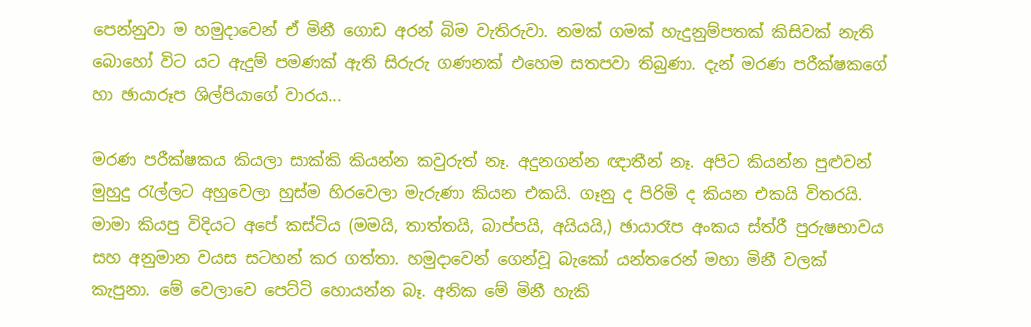පෙන්නුවා ම හමුදාවෙන් ඒ මිනී ගොඩ අරන් බිම වැතිරුවා. නමක් ගමක් හැදුනුම්පතක් කිසිවක් නැති බොහෝ විට යට ඇදුම් පමණක් ඇති සිරුරු ගණනක් එහෙම සතපවා තිබුණා. දැන් මරණ පරීක්ෂකගේ හා ඡායාරූප ශිල්පියාගේ වාරය...

මරණ පරීක්ෂකය කියලා සාක්කි කියන්න කවුරුත් නෑ. අදුනගන්න ඥාතීන් නෑ. අපිට කියන්න පුළුවන් මුහුදු රැල්ලට අහුවෙලා හුස්ම හිරවෙලා මැරුණා කියන එකයි. ගෑනු ද පිරිමි ද කියන එකයි විතරයි. මාමා කියපු විදියට අපේ කස්ටිය (මමයි, තාත්තයි, බාප්පයි, අයියයි,) ඡායාරෑප අංකය ස්ත්රී පුරුෂභාවය සහ අනුමාන වයස සටහන් කර ගත්තා. හමුදාවෙන් ගෙන්වූ බැකෝ යන්තරෙන් මහා මිනී වලක් කැපුනා. මේ වෙලාවෙ පෙට්ටි හොයන්න බෑ. අනික මේ මිනී හැකි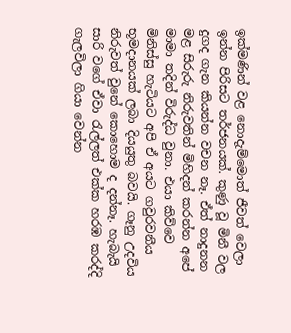ඉක්මණින් වළ නොදැම්මොත් ජීවත් වෙලා ඉන්න පිරිසට තර්ජනයක්. කුණු වූ මිනී වල දුගද ගැන කියන්න වචන නෑ. ඒත් නාදුනන මළ සිරුරු නිරුවතින් මිහිදන් කරන්න අපේ මාමා තදින් විරුද්ධ වුනා. එයා කිව්වෙ මිනිස්සු හැටියට අපි ඒ අයට ගවුරවනීය භූමදානයක් ලබා දියයුතු බවයි. ගෑනු උදවිය නිරුවත් වුනේ කොහොම ද දන්නෑ. හැබැයි සාරි වගේ ඒවා රැල්ලත් එක්ක හරඹ කරද්දි ගැලවිලා ගියා වෙන්න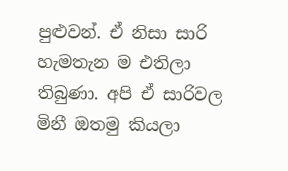පුළුවන්. ඒ නිසා සාරි හැමතැන ම එතිලා තිබුණා. අපි ඒ සාරිවල මිනී ඔතමු කියලා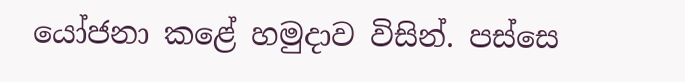යෝජනා කළේ හමුදාව විසින්. පස්සෙ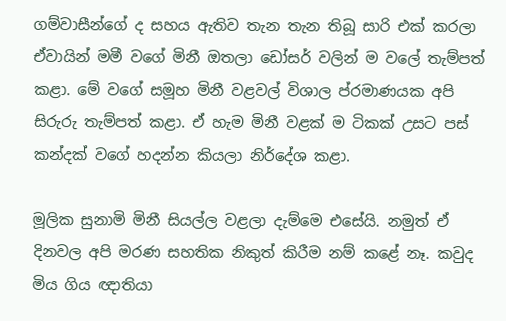ගම්වාසීන්ගේ ද සහය ඇතිව තැන තැන තිබූ සාරි එක් කරලා ඒවායින් මමී වගේ මිනී ඔතලා ඩෝසර් වලින් ම වලේ තැම්පත් කළා. මේ වගේ සමූහ මිනී වළවල් විශාල ප්රමාණයක අපි සිරුරු තැම්පත් කළා. ඒ හැම මිනී වළක් ම ටිකක් උසට පස් කන්දක් වගේ හදන්න කියලා නිර්දේශ කළා.

මූලික සුනාමි මිනී සියල්ල වළලා දැම්මෙ එසේයි. නමුත් ඒ දිනවල අපි මරණ සහතික නිකුත් කිරීම නම් කළේ නෑ. කවුද මිය ගිය ඥාතියා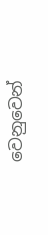වෙනුවෙන්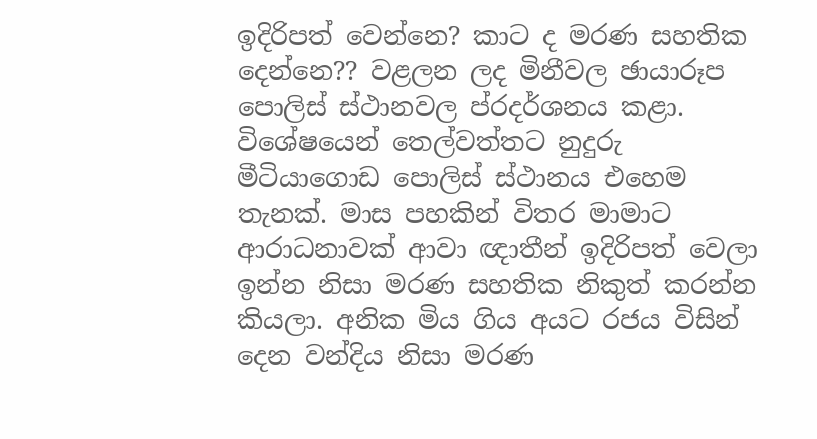ඉදිරිපත් වෙන්නෙ? කාට ද මරණ සහතික දෙන්නෙ?? වළලන ලද මිනීවල ඡායාරූප පොලිස් ස්ථානවල ප්රදර්ශනය කළා. විශේෂයෙන් තෙල්වත්තට නුදුරු මීටියාගොඩ පොලිස් ස්ථානය එහෙම තැනක්. මාස පහකින් විතර මාමාට ආරාධනාවක් ආවා ඥාතීන් ඉදිරිපත් වෙලා ඉන්න නිසා මරණ සහතික නිකුත් කරන්න කියලා. අනික මිය ගිය අයට රජය විසින් දෙන වන්දිය නිසා මරණ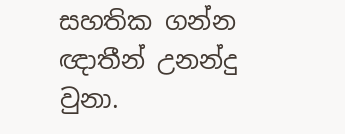සහතික ගන්න ඥාතීන් උනන්දු වුනා.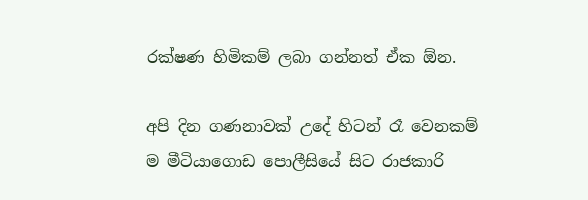රක්ෂණ හිමිකම් ලබා ගන්නත් ඒක ඕන.

අපි දින ගණනාවක් උදේ හිටන් රෑ වෙනකම් ම මීටියාගොඩ පොලීසියේ සිට රාජකාරි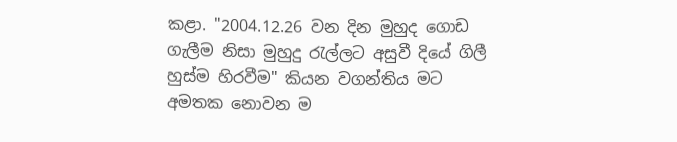කළා. "2004.12.26 වන දින මුහුද ගොඩ ගැලීම නිසා මුහුදු රැල්ලට අසුවී දියේ ගිලී හුස්ම හිරවීම" කියන වගන්තිය මට අමතක නොවන ම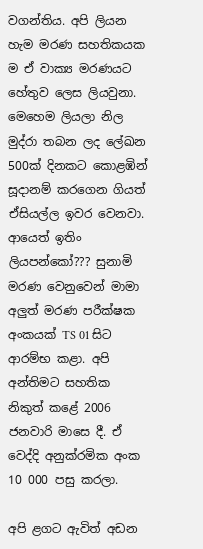වගන්තිය. අපි ලියන හැම මරණ සහතිකයක ම ඒ වාක්‍ය මරණයට හේතුව ලෙස ලියවුනා. මෙහෙම ලියලා නිල මුද්රා තබන ලද ලේඛන 500ක් දිනකට කොළඹින් සූදානම් කරගෙන ගියත් ඒසියල්ල ඉවර වෙනවා. ආයෙත් ඉතිං ලියපන්කෝ??? සුනාමි මරණ වෙනුවෙන් මාමා අලුත් මරණ පරීක්ෂක අංකයක් TS 01 සිට ආරම්භ කළා. අපි අන්තිමට සහතික නිකුත් කළේ 2006 ජනවාරි මාසෙ දී. ඒ වෙද්දි අනුක්රමික අංක 10 000 පසු කරලා.

අපි ළගට ඇවිත් අඩන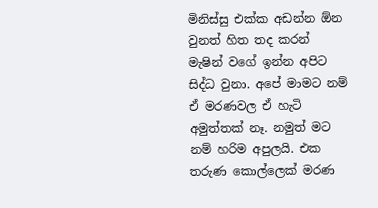මිනිස්සු එක්ක අඩන්න ඕන වුනත් හිත තද කරන් මැෂින් වගේ ඉන්න අපිට සිද්ධ වුනා. අපේ මාමට නම් ඒ මරණවල ඒ හැටි අමුත්තක් නෑ. නමුත් මට නම් හරිම අපුලයි. එක තරුණ කොල්ලෙක් මරණ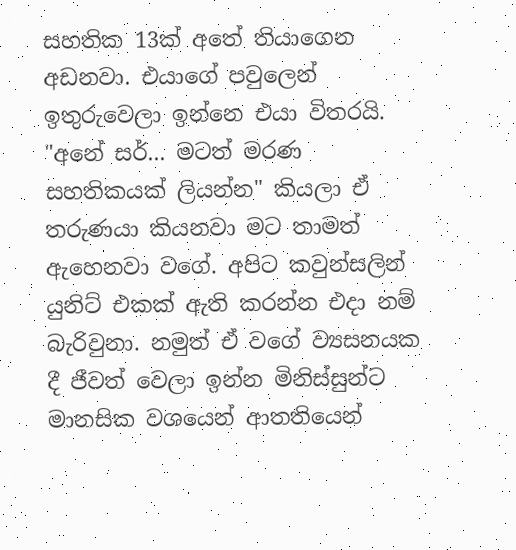සහතික 13ක් අතේ තියාගෙන අඩනවා. එයාගේ පවුලෙන් ඉතුරුවෙලා ඉන්නෙ එයා විතරයි. "අනේ සර්... මටත් මරණ සහතිකයක් ලියන්න" කියලා ඒ තරුණයා කියනවා මට තාමත් ඇහෙනවා ව‍ගේ. අපිට කවුන්සලින් යුනිට් එකක් ඇති කරන්න එදා නම් බැරිවුනා. නමුත් ඒ වගේ ව්‍යසනයක දී ජීවත් වෙලා ඉන්න මිනිස්සුන්ට මානසික වශයෙන් ආතතියෙන්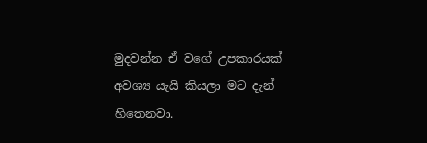මුදවන්න ඒ වගේ උපකාරයක් අවශ්‍ය යැයි කියලා මට දැන් හිතෙනවා.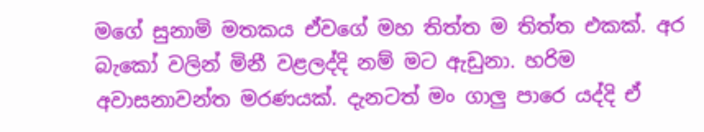මගේ සුනාමි මතකය ඒවගේ මහ තිත්ත ම තිත්ත එකක්. අර බැකෝ වලින් මිනී වළලද්දි නම් මට ඇඩුනා. හරිම අවාසනාවන්ත මරණයක්. දැනටත් මං ගාලු පාරෙ යද්දි ඒ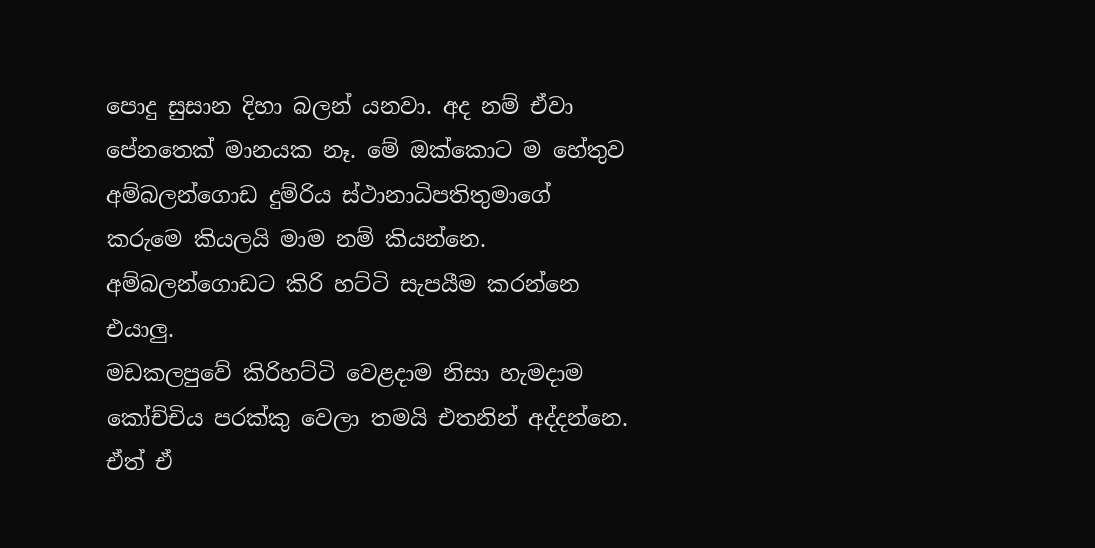පොදු සුසාන දිහා බලන් යනවා. අද නම් ඒවා පේනතෙක් මානයක නෑ. මේ ඔක්කොට ම හේතුව අම්බලන්ගොඩ දුම්රිය ස්ථානාධිපතිතුමාගේ කරුමෙ කියලයි මාම නම් කියන්නෙ. අම්බලන්ගොඩට කිරි හට්ටි සැපයීම කරන්නෙ එයාලු.
මඩකලපුවේ කිරිහට්ටි වෙළදාම නිසා හැමදාම කෝච්චිය පරක්කු වෙලා තමයි එතනින් අද්දන්නෙ. ඒත් ඒ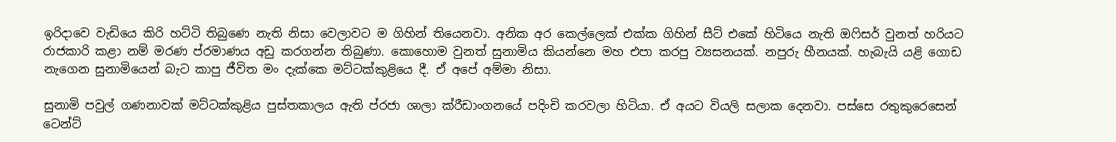ඉරිදාවෙ වැඩියෙ කිරි හට්ටි තිබුණෙ නැති නිසා වෙලාවට ම ගිහින් තියෙනවා. අනික අර කෙල්ලෙක් එක්ක ගිහින් සීට් එකේ හිටියෙ නැති ඔෆිසර් වුනත් හරියට රාජකාරි කළා නම් මරණ ප්රමාණය අඩු කරගන්න තිබුණා. කොහොම වුනත් සුනාමිය කියන්නෙ මහ එපා කරපු ව්‍යසනයක්. නපුරු හීනයක්. හැබැයි යළි ගොඩ නැගෙන සුනාමියෙන් බැට කාපු ජීවිත මං දැක්කෙ මට්ටක්කුළියෙ දී. ඒ අපේ අම්මා නිසා.

සුනාමි පවුල් ගණනාවක් මට්ටක්කුළිය පුස්තකාලය ඇති ප්රජා ශාලා ක්රීඩාංගනයේ පදිංචි කරවලා හිටියා. ඒ අයට වියලි සලාක දෙනවා. පස්සෙ රතුකුරෙසෙන් ටෙන්ට්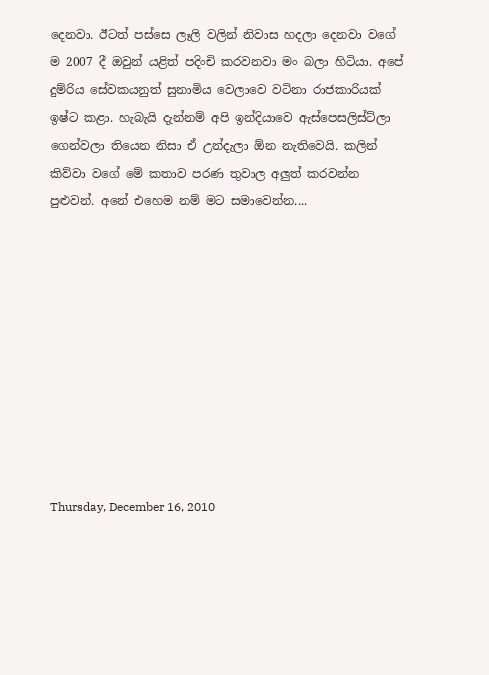දෙනවා. ඊටත් පස්සෙ ලෑලි වලින් නිවාස හදලා දෙනවා වගේ ම 2007 දී ඔවුන් යළිත් පදිංචි කරවනවා මං බලා හිටියා. අපේ දුම්රිය සේවකයනුත් සුනාමිය වෙලාවෙ වටිනා රාජකාරියක් ඉෂ්ට කළා. හැබැයි දැන්නම් අපි ඉන්දියාවෙ ඇස්පෙසලිස්ට්ලා ගෙන්වලා තියෙන නිසා ඒ උන්දැලා ඕන නැතිවෙයි. කලින් කිව්වා වගේ මේ කතාව පරණ තුවාල අලුත් කරවන්න පුළුවන්. අනේ එහෙම නම් මට සමාවෙන්න....










Thursday, December 16, 2010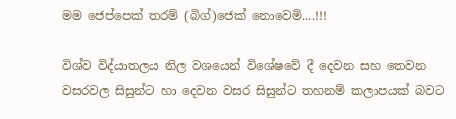මම ජෙප්පෙක් තරම් (බිග්)ජෙක් නොවෙමි....!!!

විශ්ව විද්යාතලය නිල වශයෙන් විශේෂවේ දී දෙවන සහ තෙවන වසරවල සිසුන්ට හා දෙවන වසර සිසුන්ට තහනම් කලාපයක් බවට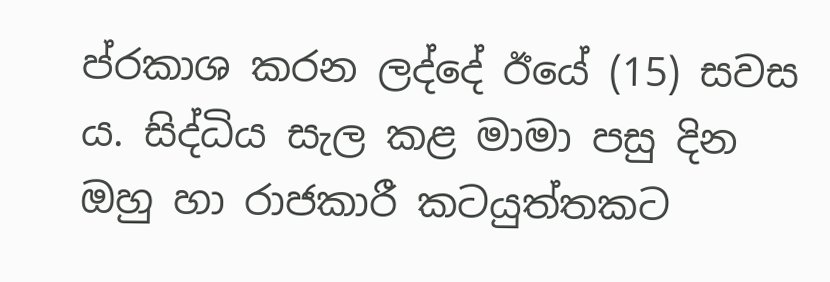ප්රකාශ කරන ලද්දේ ඊයේ (15) සවස ය. සිද්ධිය සැල කළ මාමා පසු දින ඔහු හා රාජකාරී කටයුත්තකට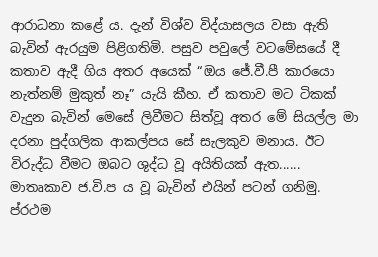ආරාධනා කළේ ය. දැන් විශ්ව විද්යාසලය වසා ඇති බැවින් ඇරයුම පිළිගතිමි. පසුව පවුලේ වටමේසයේ දී කතාව ඇදී ගිය අතර අයෙක් “ඔය ජේ.වී.පී කාරයො නැත්නම් මුකුත් නෑ” යැයි කීහ. ඒ කතාව මට ටිකක් වැදුන බැවින් මෙසේ ලිවීමට සිත්වූ අතර මේ සියල්ල මා දරනා පුද්ගලික ආකල්පය සේ සැලකුව මනාය. ඊට විරුද්ධ වීමට ඔබට ශුද්ධ වූ අයිතියක් ඇත......
මාතෘකාව ජ.වි.ප ය වූ බැවින් එයින් පටන් ගනිමු. ප්රථම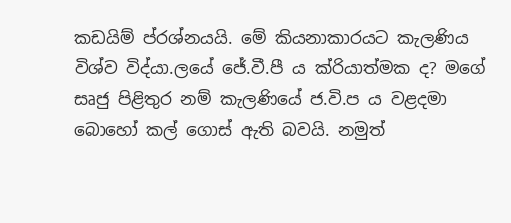කඩයිම් ප්රශ්නයයි. මේ කියනාකාරයට කැලණිය විශ්ව විද්යා.ලයේ ජේ.වී.පී ය ක්රියාත්මක ද? මගේ සෘජු පිළිතුර නම් කැලණියේ ජ.වි.ප ය වළදමා බොහෝ කල් ගොස් ඇති බවයි. නමුත්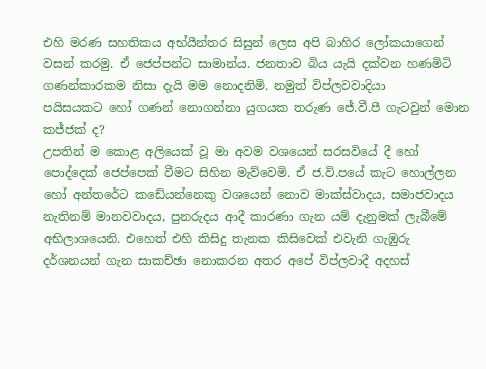එහි මරණ සහතිකය අභ්යීන්තර සිසුන් ලෙස අපි බාහිර ලෝකයාගෙන් වසන් කරමු. ඒ ජෙප්පන්ට සාමාන්ය. ජනතාව බිය යැයි දක්වන හණමිටි ගණන්කාරකම නිසා දැයි මම නොදනිමි. නමුත් විප්ලවවාදියා පයිසයකට ‍හෝ ගණන් නොගන්නා යුගයක තරුණ ජේ.වී.පී ගැටවුන් මොන කජ්ජක් ද?
උපතින් ම කොළ අලියෙක් වූ මා අවම වශයෙන් සරසවියේ දී හෝ පොද්දෙක් ජෙප්පෙක් වීමට සිහින මැව්වෙමි. ඒ ජ.වි.පයේ කැට හොල්ලන හෝ අන්තරේට කඩේයන්නෙකු වශයෙන් නොව මාක්ස්වාදය, සමාජවාදය නැතිනම් මානවවාදය, පුනරුදය ආදී කාරණා ගැන යම් දැනුමක් ලැබීමේ අභිලාශයෙනි. එහෙත් එහි කිසිදු තැනක කිසිවෙක් එවැනි ගැඹුරු දර්ශනයන් ගැන සාකච්ඡා නොකරන අතර අපේ විප්ලවාදී අදහස්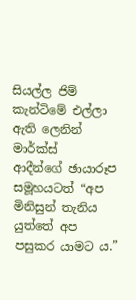සියල්ල ජිම් කැන්ටිමේ එල්ලා ඇති ලෙනින් මාර්ක්ස් ආදීන්ගේ ‍ඡායාරූප සමූහයටත් “අප මිනිසුන් තැනිය යුත්තේ අප පසුකර යාමට ය.”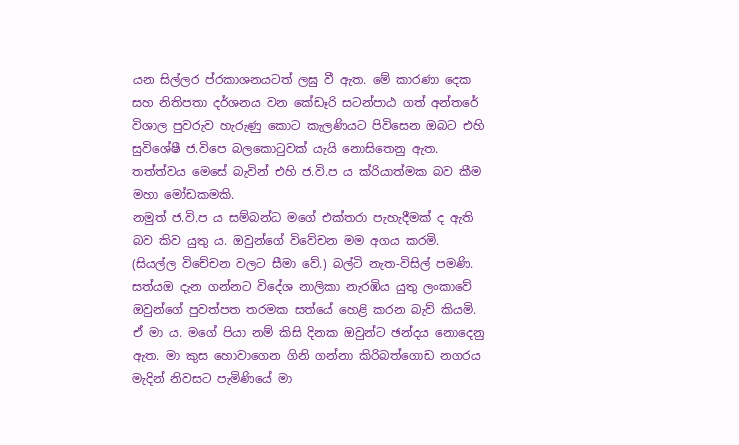යන සිල්ලර ප්රකාශනයටත් ලඝු වී ඇත. මේ කාරණා දෙක සහ නිතිපතා දර්ශනය වන කේඩෑරි සටන්පාඨ ගත් අන්තරේ විශාල පුවරුව හැරුණු කොට කැලණියට පිවිසෙන ඔබට එහි සුවිශේෂී ජ.විපෙ බලකොටුවක් යැයි නොසිතෙනු ඇත. තත්ත්වය මෙසේ බැවින් එහි ජ.වි.ප ය ක්රියාත්මක බව කීම මහා මෝඩකමකි.
නමුත් ජ.වි.ප ය සම්බන්ධ මගේ එක්තරා පැහැදීමක් ද ඇති බව කිව යුතු ය. ඔවුන්ගේ විවේචන මම අගය කරමි. (සියල්ල විචේචන වලට සීමා වේ.) බල්ටි නැත-විසිල් පමණි. සත්යඔ දැන ගන්නට විදේශ නාලිකා නැරඹිය යුතු ලංකාවේ ඔවුන්ගේ පුවත්පත තරමක සත්යේ හෙළි කරන බැව් කියමි. ඒ මා ය. මගේ පියා නම් කිසි දිනක ඔවුන්ට ඡන්දය නොදෙනු ඇත. මා කුස හොවාගෙන ගිනි ගන්නා කිරිබත්ගොඩ නගරය මැදින් නිවසට පැමිණියේ මා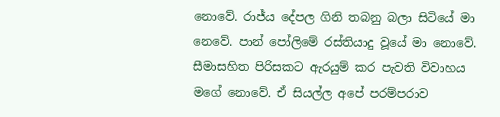නොවේ. රාජ්ය දේපල ගිනි තබනු බලා සිටියේ මා නෙවේ. පාන් පෝලිමේ රස්තියාදු වූයේ මා නොවේ. සීමාසහිත පිරිසකට ඇරයුම් කර පැවති විවාහය මගේ නොවේ. ඒ සියල්ල අපේ පරම්පරාව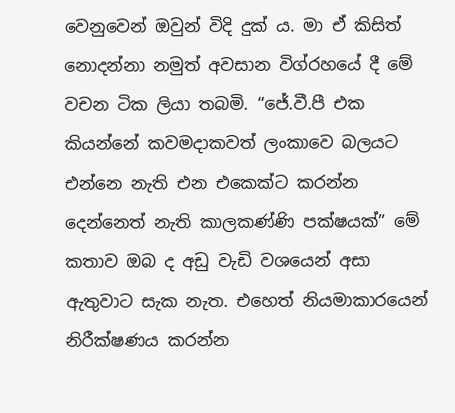වෙනුවෙන් ඔවුන් විදි දුක් ය. මා ඒ කිසිත් නොදන්නා නමුත් අවසාන විග්රහයේ දී මේ වචන ටික ලියා තබමි. “ජේ.වී.පී එක කියන්නේ කවමදාකවත් ලංකාවෙ බලයට එන්නෙ නැති එන එකෙක්ට කරන්න දෙන්නෙත් නැති කාලකණ්ණි පක්ෂයක්” මේ කතාව ඔබ ද අඩු වැඩි වශයෙන් අසා ඇතුවාට සැක නැත. එහෙත් නියමාකාරයෙන් නිරීක්ෂණය කරන්න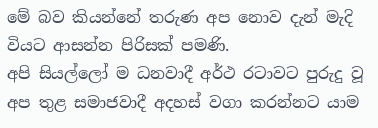මේ බව කියන්නේ තරුණ අප නොව දැන් මැදි වියට ආසන්න පිරිසක් පමණි.
අපි සියල්ලෝ ම ධනවාදී අර්ථ රටාවට පුරුදු වූ අප තුළ සමාජවාදී අදහස් වගා කරන්නට යාම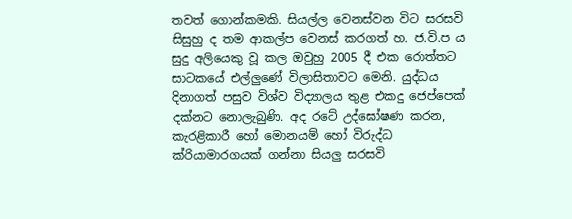තවත් ගොන්කමකි. සියල්ල වෙනස්වන විට සරසවි සිසුහු ද තම ආකල්ප වෙනස් කරගත් හ. ජ.වි.ප ය සුදු අලියෙකු වූ කල ඔවුහු 2005 දී එක රොත්තට සාටකයේ එල්ලුණේ විලාසිතාවට මෙනි. යුද්ධය දිනාගත් පසුව විශ්ව විද්‍යාලය තුළ එකදු ජෙප්පෙක් දක්නට නොලැබුණි. අද රටේ උද්ඝෝෂණ කරන, කැරළිකාරී හෝ මොනයම් හෝ විරුද්ධ ක්රියාමාරගයක් ගන්නා සියලු සරසවි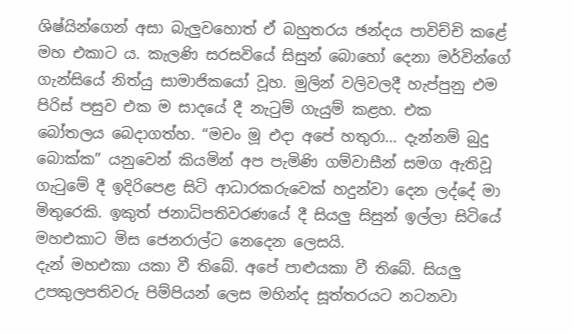ශිෂ්යින්ගෙන් අසා බැලුවහොත් ඒ බහුතරය ඡන්දය පාවිච්චි කළේ මහ එකාට ය. කැලණි සරසවියේ සිසුන් බොහෝ දෙනා මර්වින්ගේ ගැන්සියේ නිත්යු සාමාජිකයෝ වූහ. මුලින් වලිවලදී හැප්පුනු එම පිරිස් පසුව එක ම සාදයේ දී නැටුම් ගැයුම් කළහ. එක බෝතලය ‍බෙදාගත්හ. “මචං මූ එදා අපේ හතුරා... දැන්නම් බුදු බොක්ක” යනුවෙන් කියමින් අප පැමිණි ගම්වාසීන් සමග ඇතිවූ ගැටුමේ දී ඉදිරිපෙළ සිටි ආධාරකරුවෙක් හදුන්වා දෙන ලද්දේ මා මිතුරෙකි. ඉකුත් ජනාධිපතිවරණයේ දී සියලු සිසුන් ඉල්ලා සිටියේ මහඑකාට මිස ජෙනරාල්ට නෙදෙන ලෙසයි.
දැන් මහඑකා යකා වී ති‍බේ. අපේ පාළුයකා වී තිබේ. සියලු උපකුලපතිවරු පිම්පියන් ලෙස මහින්ද සූත්තරයට නටනවා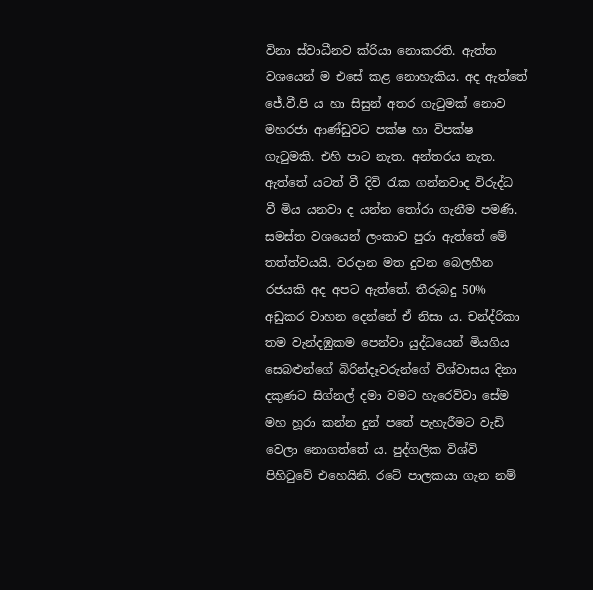විනා ස්වාධීනව ක්රියා නොකරති. ඇත්ත වශයෙන් ම එසේ කළ නොහැකිය. අද ඇත්තේ ජේ.වී.පි ය හා සිසුන් අතර ගැටුමක් නොව මහරජා ආණ්ඩුවට පක්ෂ හා විපක්ෂ ගැටුමකි. එහි පාට නැත. අන්තරය නැත. ඇත්තේ යටත් වී දිවි රැක ගන්නවාද විරුද්ධ වී මිය යනවා ද යන්න තෝරා ගැනීම පමණි. සමස්ත වශයෙන් ලංකාව පුරා ඇත්තේ මේ තත්ත්වයයි. වරදාන මත දුවන බෙලහීන රජයකි අද අපට ඇත්තේ. තීරුබදු 50% අඩුකර වාහන දෙන්නේ ඒ නිසා ය. චන්ද්රිකා තම වැන්දඹුකම පෙන්වා යුද්ධයෙන් මියගිය සෙබළුන්ගේ බිරින්දෑවරුන්ගේ විශ්වාසය දිනා දකුණට සිග්නල් දමා වමට හැරෙව්වා සේම මහ හූරා කන්න දුන් පතේ පැහැරීමට වැඩි වෙලා නොගත්තේ ය. පුද්ගලික විශ්වි පිහිටුවේ එහෙයිනි. රටේ පාලකයා ගැන නම්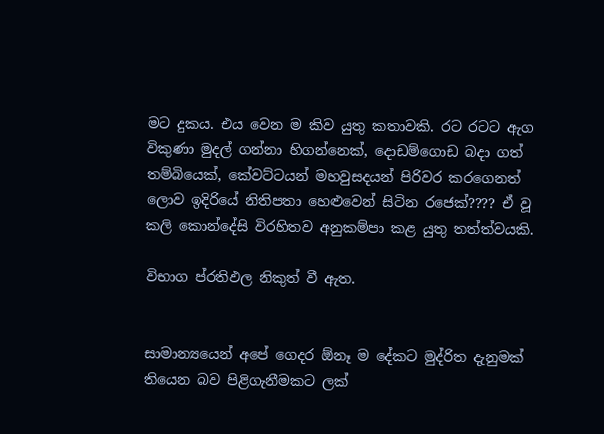මට දුකය. එය වෙන ම කිව යුතු කතාවකි. රට රටට ඇග විකුණා මුදල් ගන්නා හිගන්නෙක්, දොඩම්ගොඩ බදා ගත් තම්බියෙක්, කේවට්ටයන් මහවුසදයන් පිරිවර කරගෙනත් ලොව ඉදිරියේ නිතිපතා හෙළුවෙන් සිටින රජෙක්???? ඒ වූ කලි කොන්දේසි විරහිතව අනුකම්පා කළ යුතු තත්ත්වයකි.

විභාග ප්රතිඵල නිකුත් වී ඇත.


සාමාන්‍යයෙන් අපේ ගෙදර ඕනෑ ම දේකට මුද්රිත දැනුමක් තියෙන බව පිළිගැනීමකට ලක්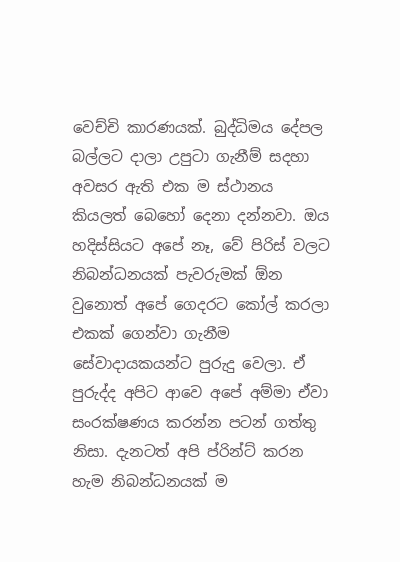වෙච්චි කාරණයක්. බුද්ධිමය දේපල බල්ලට දාලා උපුටා ගැනීම් සදහා අවසර ඇති එක ම ස්ථානය කියලත් බෙ‍හෝ දෙනා දන්නවා. ඔය හදිස්සියට අපේ නෑ, වේ පිරිස් වලට නිබන්ධනයක් පැවරුමක් ඕන වුනොත් අපේ ගෙදරට කෝල් කරලා එකක් ගෙන්වා ගැනීම සේවාදායකයන්ට පුරුදු වෙලා. ඒ පුරුද්ද අපිට ආවෙ අපේ අම්මා ඒවා සංරක්ෂණය කරන්න පටන් ගත්තු නිසා. දැනටත් අපි ප්රින්ට් කරන හැම නිබන්ධනයක් ම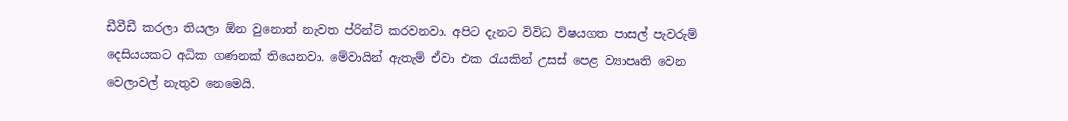ඩීවීඩී කරලා තියලා ඕන වුනොත් නැවත ප්රින්ට් කරවනවා. අපිට දැනට විවිධ විෂයගත පාසල් පැවරුම් දෙසියයකට අධික ගණනක් තියෙනවා. මේවායින් ඇතැම් ඒවා එක රැයකින් උසස් පෙළ ව්‍යාපෘති වෙන වෙලාවල් නැතුව නෙමෙයි.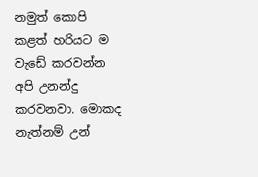නමුත් කොපි කළත් හරියට ම වැඩේ කරවන්න අපි උනන්දු කරවනවා. මොකද නැත්නම් උන්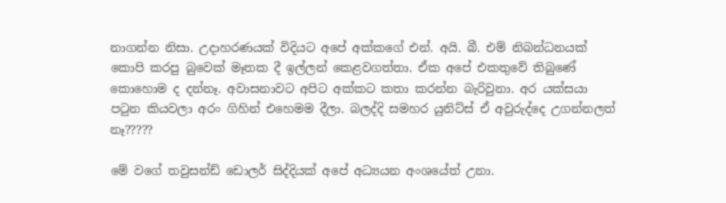නාගන්න නිසා. උදාහරණයක් විදියට අපේ අක්කගේ එන්. අයි. බී. එම් නිබන්ධනයක් කොපි කරපු බුවෙක් මෑතක දී ඉල්ලන් කෙළවගත්තා. ඒක අපේ එකතුවේ තිබුණේ කොහොම ද දන්නෑ. අවාසනාවට අපිට අක්කට කතා කරන්න බැරිවුනා. අර යක්සයා පටුන කියවලා අරං ගිහින් එහෙමම දීලා. බලද්දි සමහර යුනිට්ස් ඒ අවුරුද්දෙ උගන්නලත් නෑ?????

මේ වගේ තවුසන්ඩ් ඩොලර් සිද්දියක් අපේ අධ්‍යයන අංශයේත් උනා.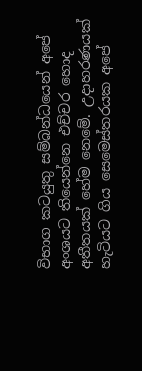විභාග කටයුතු සම්බන්ධයෙන් අපේ අංශයට තියෙන්නෙ එච්චර හොද අතීතයක් හේම නෙමේ. උදාහරණයක් හැටියට ගිය සෙමෙස්තරයක අපේ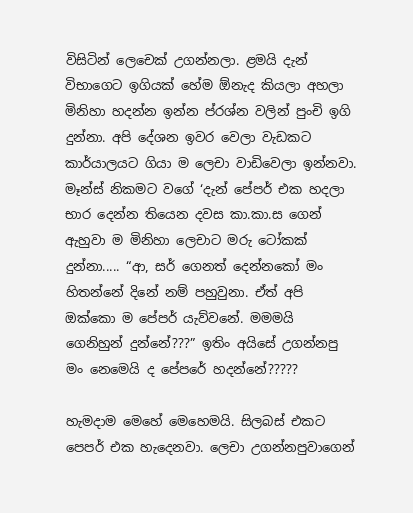විසිටින් ලෙචෙක් උගන්නලා. ළමයි දැන් විභාගෙට ඉගියක් හේම ඕනැද කියලා අහලා මිනිහා හදන්න ඉන්න ප්රශ්න වලින් පුංචි ඉගි දුන්නා. අපි දේශන ඉවර වෙලා වැඩකට කාර්යාලයට ගියා ම ලෙචා වාඩිවෙලා ඉන්නවා. මෑන්ස් නිකමට ව‍ගේ ‘දැන් පේපර් එක හදලා භාර දෙන්න තියෙන දවස කා.කා.ස ගෙන් ඇහුවා ම මිනිහා ලෙචාට මරු ටෝකක් දුන්නා..... “ආ, සර් ගෙනත් දෙන්නකෝ මං හිතන්නේ දිනේ නම් පහුවුනා. ඒත් අපි ඔක්කො ම පේපර් යැව්වනේ. මමමයි ගෙනිහුන් දුන්නේ???” ඉතිං අයිසේ උගන්නපු මං නෙමෙයි ද පේපරේ හදන්නේ?????

හැමදාම මෙහේ මෙහෙමයි. සිලබස් එකට පෙපර් එක හැදෙනවා. ලෙචා උගන්නපුවාගෙන්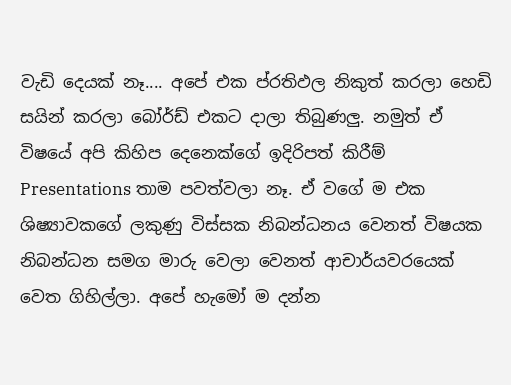වැඩි දෙයක් නෑ.... අපේ එක ප්රතිඵල නිකුත් කරලා හෙඩි සයින් කරලා බෝර්ඩ් එකට දාලා තිබුණලු. නමුත් ඒ විෂයේ අපි කිහිප දෙනෙක්ගේ ඉදිරිපත් කිරීම් Presentations තාම පවත්වලා නෑ. ඒ වගේ ම එක ශිෂ්‍යාවකගේ ලකුණු විස්සක නිබන්ධනය වෙනත් විෂයක නිබන්ධන සමග මාරු වෙලා වෙනත් ආචාර්යවරයෙක් වෙත ගිහිල්ලා. අපේ හැමෝ ම දන්න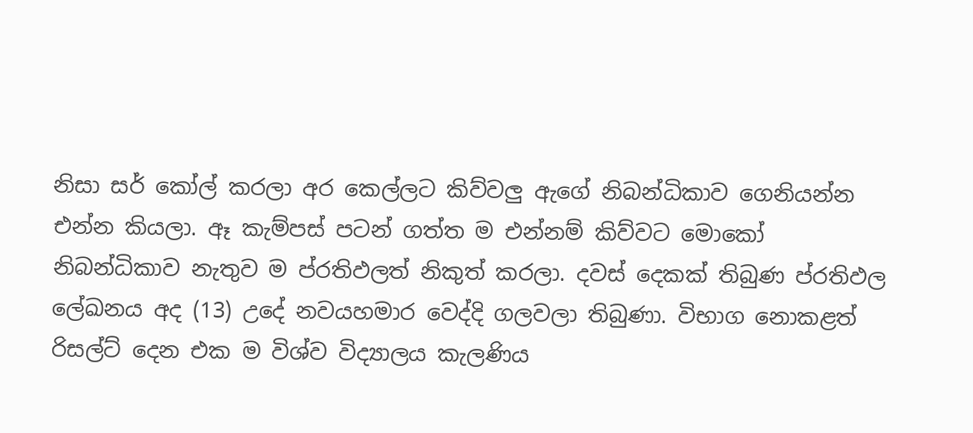නිසා සර් කෝල් කරලා අර කෙල්ලට කිව්වලු ඇගේ නිබන්ධිකාව ගෙනියන්න එන්න කියලා. ඈ කැම්පස් පටන් ගත්ත ම එන්නම් කිව්වට මොකෝ නිබන්ධිකාව නැතුව ම ප්රතිඵලත් නිකුත් කරලා. දවස් දෙකක් තිබුණ ප්රතිඵල ලේඛනය අද (13) උදේ නවයහමාර වෙද්දි ගලවලා තිබුණා. විභාග නොකළත් රිසල්ට් දෙන එක ම විශ්ව විද්‍යාලය කැලණිය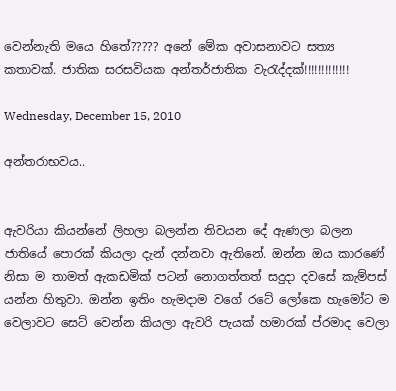වෙන්නැති මයෙ හිතේ????? අනේ මේක අවාසනාවට සත්‍ය කතාවක්. ජාතික සරසවියක අන්තර්ජාතික වැරැද්දක්!!!!!!!!!!!!!

Wednesday, December 15, 2010

අන්තරාභවය..


ඇවරියා කියන්නේ ලිහලා බලන්න තිවයන දේ ඇණලා බලන ජාතියේ පොරක් කියලා දැන් දන්නවා ඇතිනේ. ඔන්න ඔය කාරණේ නිසා ම තාමත් ඇකඩමික් පටන් නොගත්තත් සදුදා දවසේ කැම්පස් යන්න හිතුවා. ඔන්න ඉතිං හැමදාම වගේ රටේ ලෝකෙ හැමෝට ම වෙලාවට සෙට් වෙන්න කියලා ඇවරි පැයක් හමාරක් ප්රමාද වෙලා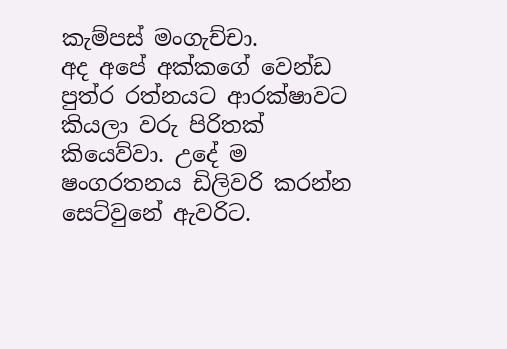කැම්පස් මංගැච්චා.
අද අපේ අක්කගේ වෙන්ඩ පුත්ර රත්නයට ආරක්ෂාවට කියලා වරු පිරිතක් කියෙව්වා. උදේ ම ෂංගරතනය ඩිලිවරි කරන්න සෙට්වු‍නේ ඇවරිට.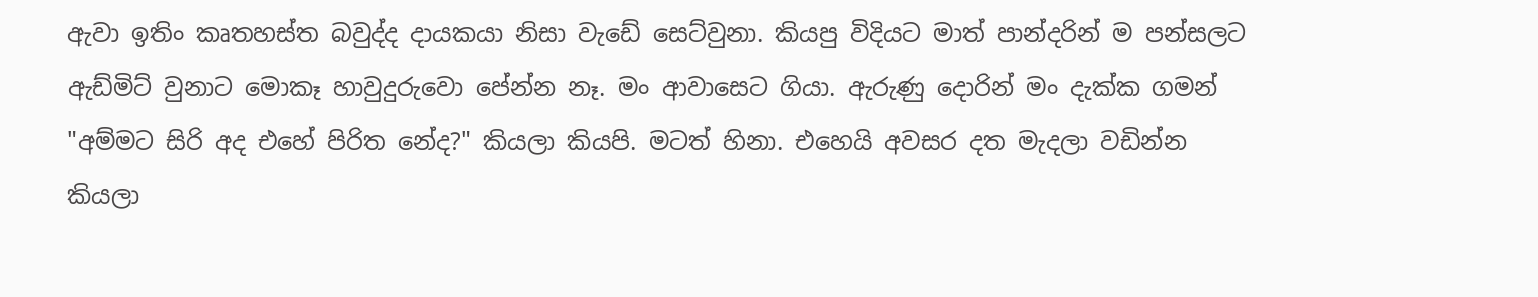ඇවා ඉතිං කෘතහස්ත බවුද්ද දායකයා නිසා වැඩේ සෙට්වුනා. කියපු විදියට මාත් පාන්දරින් ම පන්සලට ඇඩ්මිට් වුනාට මොකෑ හාවුදුරුවො පේන්න නෑ. මං ආවාසෙට ගියා. ඇරුණු දොරින් මං දැක්ක ගමන් "අම්මට සිරි අද එහේ පිරිත නේද?" කියලා කියපි. මටත් හිනා. එහෙයි අවසර දත මැදලා වඩින්න කියලා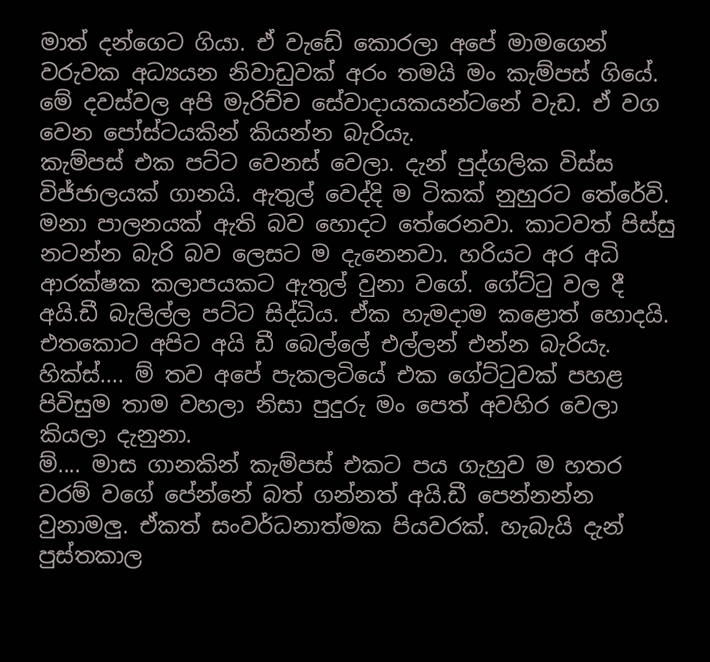මාත් දන්ගෙට ගියා. ඒ වැඩේ කොරලා අපේ මාමගෙන් වරුවක අධ්‍යයන නිවාඩුවක් අරං තමයි මං කැම්පස් ගියේ. මේ දවස්වල අපි මැරිච්ච සේවාදායකයන්ටනේ වැඩ. ඒ වග වෙන පෝස්ටයකින් කියන්න බැරියැ.
කැම්පස් එක පට්ට වෙනස් වෙලා. දැන් පුද්ගලික විස්ස විජ්ජාලයක් ගානයි. ඇතුල් වෙද්දි ම ටිකක් නුහුරට තේරේවි. මනා පාලනයක් ඇති බව හොදට තේරෙනවා. කාටවත් පිස්සු නටන්න බැරි බව ලෙසට ම දැනෙනවා. හරියට අර අධි ආරක්ෂක කලාපයකට ඇතුල් වුනා වගේ. ගේට්ටු වල දී අයි.ඩී බැලිල්ල පට්ට සිද්ධිය. ඒක හැමදා‍ම කළොත් හොදයි. එතකොට අපිට අයි ඩී බෙල්ලේ එල්ලන් එන්න බැරියැ. හික්ස්.... ම් තව අපේ පැකලටියේ එක ගේට්ටුවක් පහළ පිවිසුම තාම වහලා නිසා පුදුරු මං පෙත් අවහිර වෙලා කියලා දැනුනා.
ම්.... මාස ගානකින් කැම්පස් එකට පය ගැහුව ම හතර වරම් වගේ පේන්නේ බත් ගන්නත් අයි.ඩී පෙන්නන්න වුනාමලු. ඒකත් සංවර්ධනාත්මක පියවරක්. හැබැයි දැන් පුස්තකාල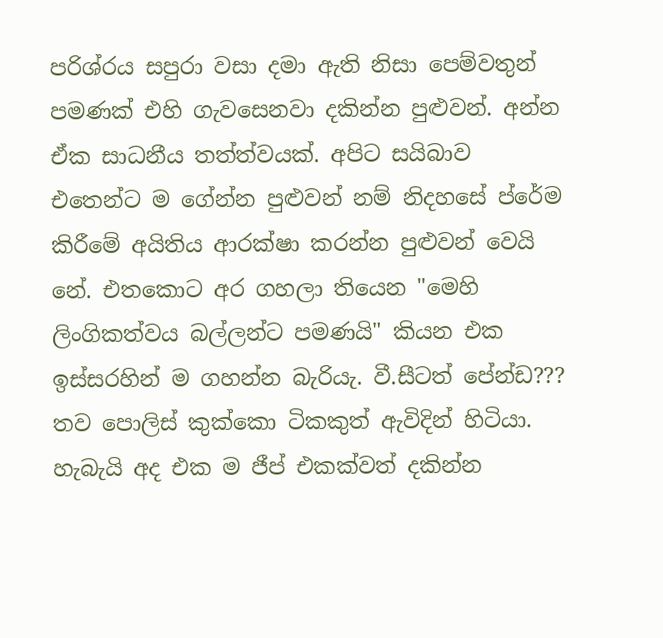පරිශ්රය සපුරා වසා දමා ඇති නිසා පෙම්වතුන් පමණක් එහි ගැවසෙනවා දකින්න පුළුවන්. අන්න ඒක සාධනීය තත්ත්වයක්. අපිට සයිබාව එතෙන්ට ම ගේන්න පුළුවන් නම් නිදහසේ ප්රේම කිරීමේ අයිතිය ආරක්ෂා කරන්න පුළුවන් වෙයි නේ. එතකොට අර ගහලා තියෙන "මෙහි ලිංගිකත්වය බල්ලන්ට පමණයි" කියන එක ඉස්සරහින් ම ගහන්න බැරියැ. වී.සීටත් පේන්ඩ??? තව පොලිස් කුක්කො ටිකකුත් ඇවිදින් හිටියා. හැබැයි අද එක ම ජීප් එකක්වත් දකින්න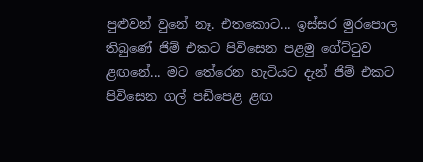පුළුවන් වුනේ නෑ. එතකොට... ඉස්සර මුරපොල තිබුණේ ජිම් එකට පිවිසෙන පළමු ගේට්ටුව ළඟනේ... මට තේරෙන හැටියට දැන් ජිම් එකට පිවිසෙන ගල් පඩිපෙළ ළඟ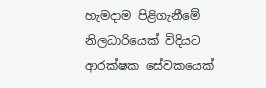හැමදාම පිළිගැනීමේ නිලධාරියෙක් විදියට ආරක්ෂක සේවකයෙක්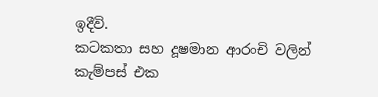ඉදීවි.
කටකතා සහ දූෂමාන ආරංචි වලින් කැම්පස් එක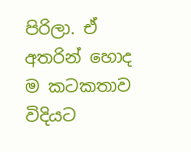පිරිලා. ඒ අතරින් හොද ම කටකතාව විදියට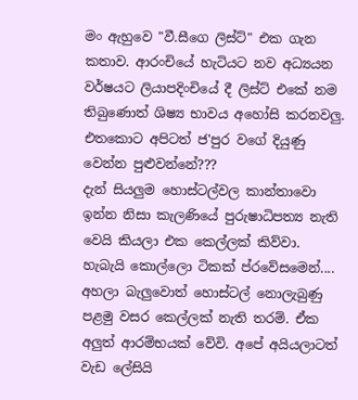මං ඇහුවෙ "වී.සීගෙ ලිස්ට්" එක ගැන කතාව. ආරංචියේ හැටියට නව අධ්‍යයන වර්ෂයට ලියාපදිංචියේ දී ලිස්ට් එකේ නම ති‍බුණොත් ශිෂ්‍ය භාවය අහෝසි කරනවලු. එතකොට අපිටත් ජ'පුර වගේ දියුණු වෙන්න පුළුවන්නේ???
දැන් සියලුම හොස්ටල්වල කාන්තාවො ඉන්න නිසා කැලණියේ පුරුෂාධිපත්‍ය නැති වෙයි කියලා එක කෙල්ලක් කිව්වා. හැබැයි කොල්ලො ටිකක් ප්රවේසමෙන්.... අහලා බැලුවොත් හොස්ටල් නොලැබුණු පළමු වසර කෙල්ලක් නැති තරම්. ඒක අලුත් ආරම්භයක් වේවි. අපේ අයියලාටත් වැඩ ලේසියි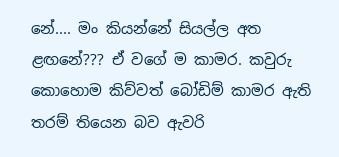නේ.... මං කියන්නේ සියල්ල අත ළඟනේ??? ඒ වගේ ම කාමර. කවුරු කොහොම කිව්වත් බෝඩිම් කාමර ඇති තරම් තියෙන බව ඇවරි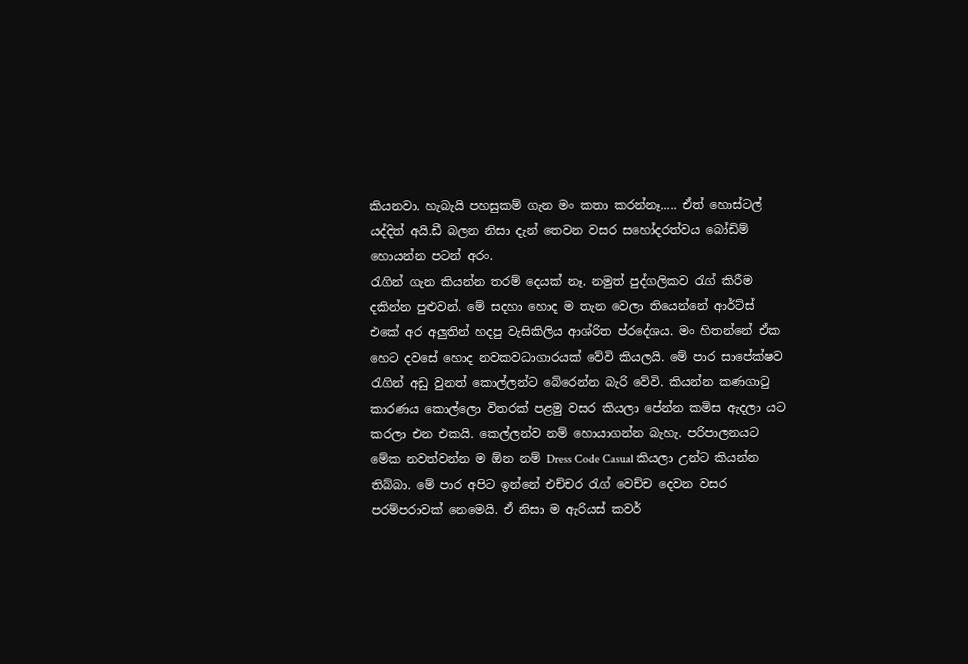කියනවා. හැබැයි පහසුකම් ගැන මං කතා කරන්නෑ..... ඒත් හොස්ටල් යද්දිත් අයි.ඩී බලන නිසා දැන් තෙවන වසර සහෝදරත්වය බෝඩිම් හොයන්න පටන් අරං.
රැගින් ගැන කියන්න තරම් දෙයක් නෑ. නමුත් පුද්ගලිකව රැග් කිරීම දකින්න පුළුවන්. මේ සදහා හොද ම තැන වෙලා තියෙන්නේ ආර්ට්ස් එකේ අර අලුතින් හදපු වැසිකිලිය ආශ්රිත ප්රදේශය. මං හිතන්නේ ඒක හෙට දවසේ හොද නවකවධාගාරයක් වේවි කියලයි. මේ පාර සාපේක්ෂව රැගින් අඩු වුනත් කොල්ලන්ට බේරෙන්න බැරි වේවි. කියන්න කණගාටු කාරණය කොල්ලො විතරක් පළමු වසර කියලා පේන්න කමිස ඇදලා යට කරලා එන එකයි. කෙල්ලන්ව නම් හොයාගන්න බැහැ. පරිපාලනයට මේක නවත්වන්න ම ඕන නම් ‍Dress Code Casual කියලා උන්ට කියන්න තිබ්බා. මේ පාර අපිට ඉන්නේ එච්චර රැග් වෙච්ච දෙවන වසර පරම්පරාවක් නෙමෙයි. ඒ නිසා ම ඇරියස් කවර්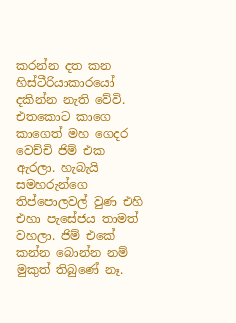කරන්න දත කන හිස්ටීරියාකාරයෝ දකින්න නැති වේවි.
එතකොට කාගෙ කාගෙත් මහ ගෙදර වෙච්චි ජිම් එක ඇරලා. හැබැයි සමහරුන්ගෙ තිප්පොලවල් ‍වුණ එහි එහා පැසේජය තාමත් වහලා. ජිම් එකේ කන්න බොන්න නම් මුකුත් තිබුණේ නෑ.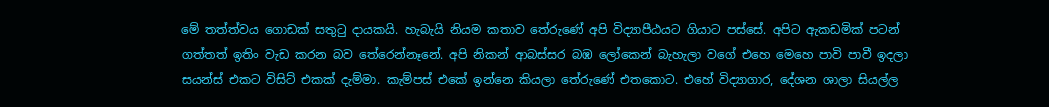මේ තත්ත්වය ගොඩක් සතුටු දායකයි. හැබැයි නියම කතාව තේරුණේ අපි විද්‍යාපීඨයට ගියාට පස්සේ. අපිට ඇකඩමික් පටන් ගත්තත් ඉතිං වැඩ කරන බව තේරෙන්නෑනේ. අපි නිකන් ආබස්සර බඹ ලෝකෙන් බැහැලා වගේ එහෙ මෙහෙ පාවි පාවී ඉදලා සයන්ස් එකට විසිට් එකක් දැම්මා. කැම්පස් එකේ ඉන්නෙ කියලා තේරුණේ එතකොට. එහේ විද්‍යාගාර, දේශන ශාලා සියල්ල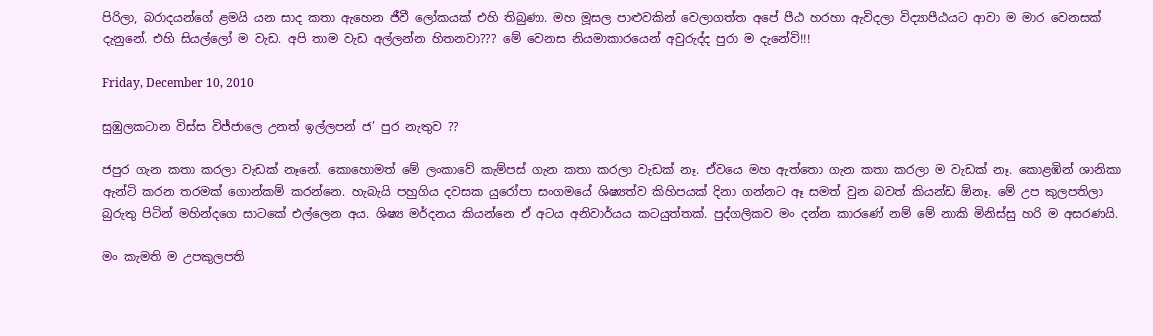පිරිලා, බරාදයන්ගේ ළමයි යන සාද කතා ඇහෙන ජීවී ලෝකයක් එහි තිබුණා. මහ මූසල පාළුවකින් වෙලාගත්ත අපේ පීඨ හරහා ඇවිදලා විද්‍යාපීඨයට ආවා ම මාර වෙනසක් දැනුනේ. එහි සියල්ලෝ ම වැඩ. අපි තාම වැඩ අල්ලන්න හිතනවා??? මේ වෙනස නියමාකාරයෙන් අවුරුද්ද පුරා ම දැනේවි!!!

Friday, December 10, 2010

සුඹුලකටාන විස්ස විජ්ජාලෙ උනත් ඉල්ලපන් ජ’ පුර නැතුව ??

ජපුර ගැන කතා කරලා වැඩක් නෑනේ. කොහොමත් මේ ලංකාවේ කැම්පස් ගැන කතා කරලා වැඩක් නෑ. ඒවයෙ මහ ඇත්තො ගැන කතා කරලා ම වැඩක් නෑ. කොළඹින් ශානිකා ඇන්ටි කරන තරමක් ගොන්කම් කරන්නෙ. හැබැයි පහුගිය දවසක යුරෝපා සංගමයේ ශිෂ්‍යත්ව කිහිපයක් දිනා ගන්නට ඈ සමත් වුන බවත් කියන්ඩ ඕනෑ. මේ උප කුලපතිලා බුරුතු පිටින් මහින්දගෙ සාටකේ එල්ලෙන අය. ශිෂ්‍ය මර්දනය කියන්නෙ ඒ අටය අනිවාර්යය කටයුත්තක්. පුද්ගලිකව මං දන්න කාරණේ නම් මේ නාකි මිනිස්සු හරි ම අසරණයි.

මං කැමති ම උපකුලපති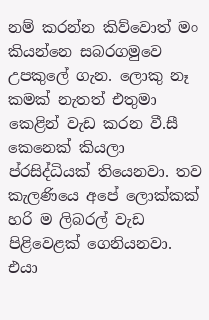නම් කරන්න කිව්වොත් මං කියන්නෙ සබරගමුවෙ උපකුලේ ගැන. ලොකු නෑ කමක් නැතත් එතුමා කෙළින් වැඩ කරන වී.සී කෙනෙක් කියලා ප්රසිද්ධියක් තියෙනවා. තව කැලණියෙ අපේ ලොක්කක් හරි ම ලිබරල් වැඩ පිළිවෙළක් ගෙනියනවා. එයා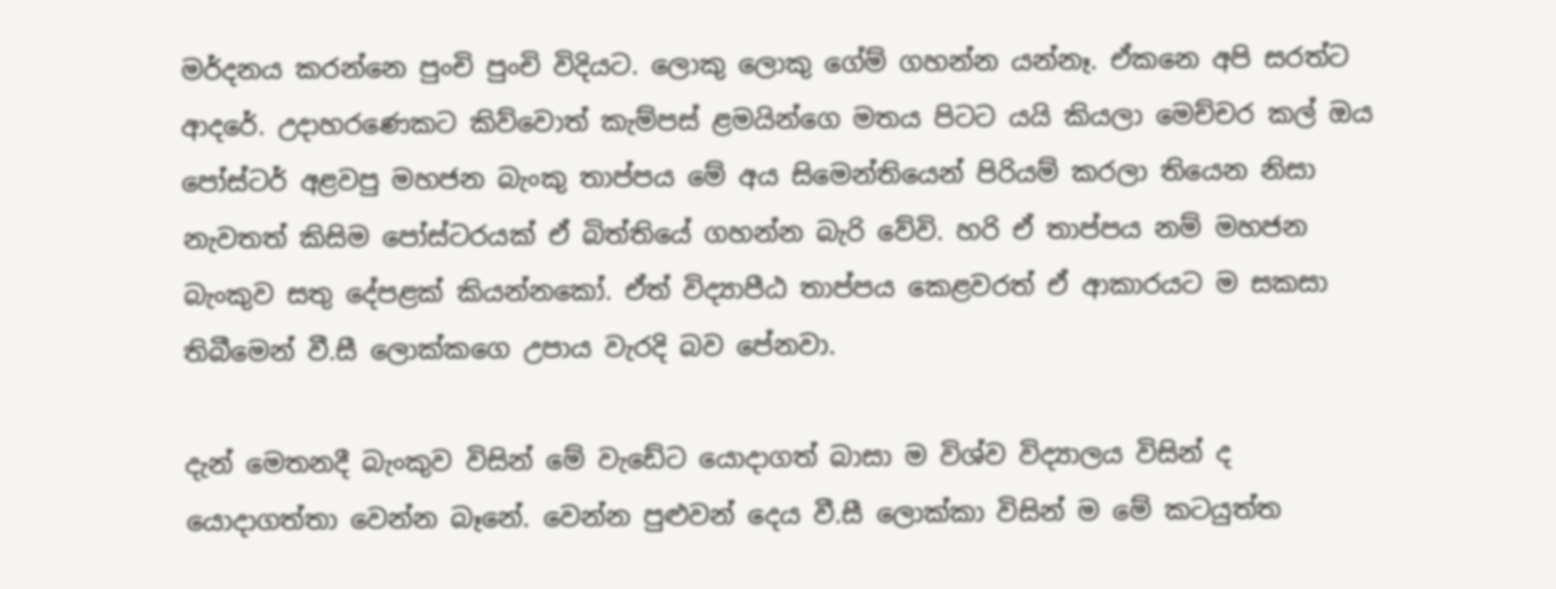මර්දනය කරන්නෙ පුංචි පුංචි විදියට. ලොකු ලොකු ගේම් ගහන්න යන්නෑ. ඒකනෙ අපි සරත්ට ආදරේ. උදාහරණෙකට කිව්වොත් කැම්පස් ළමයින්ගෙ මතය පිටට යයි කියලා මෙච්චර කල් ඔය පෝස්ටර් අළවපු මහජන බැංකු තාප්පය මේ අය සිමෙන්තියෙන් පිරියම් කරලා තියෙන නිසා නැවතත් කිසිම පෝස්ටරයක් ඒ බිත්තියේ ගහන්න බැරි වේවි. හරි ඒ තාප්පය නම් මහජන බැංකුව සතු දේපළක් කියන්නකෝ. ඒත් විද්‍යාපීඨ තාප්පය කෙළවරත් ඒ ආකාරයට ම සකසා තිබීමෙන් වී.සී ලොක්කගෙ උපාය වැරදි බව පේනවා.

දැන් මෙතනදී බැංකුව විසින් මේ වැඩේට යොදාගත් බාසා ම විශ්ව විද්‍යාලය විසින් ද යොදාගත්තා වෙන්න බෑනේ. වෙන්න පුළුවන් දෙය වී.සී ලොක්කා විසින් ම මේ කටයුත්ත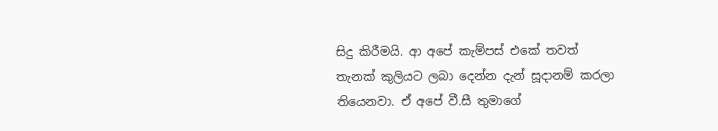සිදු කිරීමයි. ආ අපේ කැම්පස් එකේ තවත් තැනක් ‍කුලියට ලබා දෙන්න දැන් සූදානම් කරලා තියෙනවා. ඒ අපේ වී.සී තුමාගේ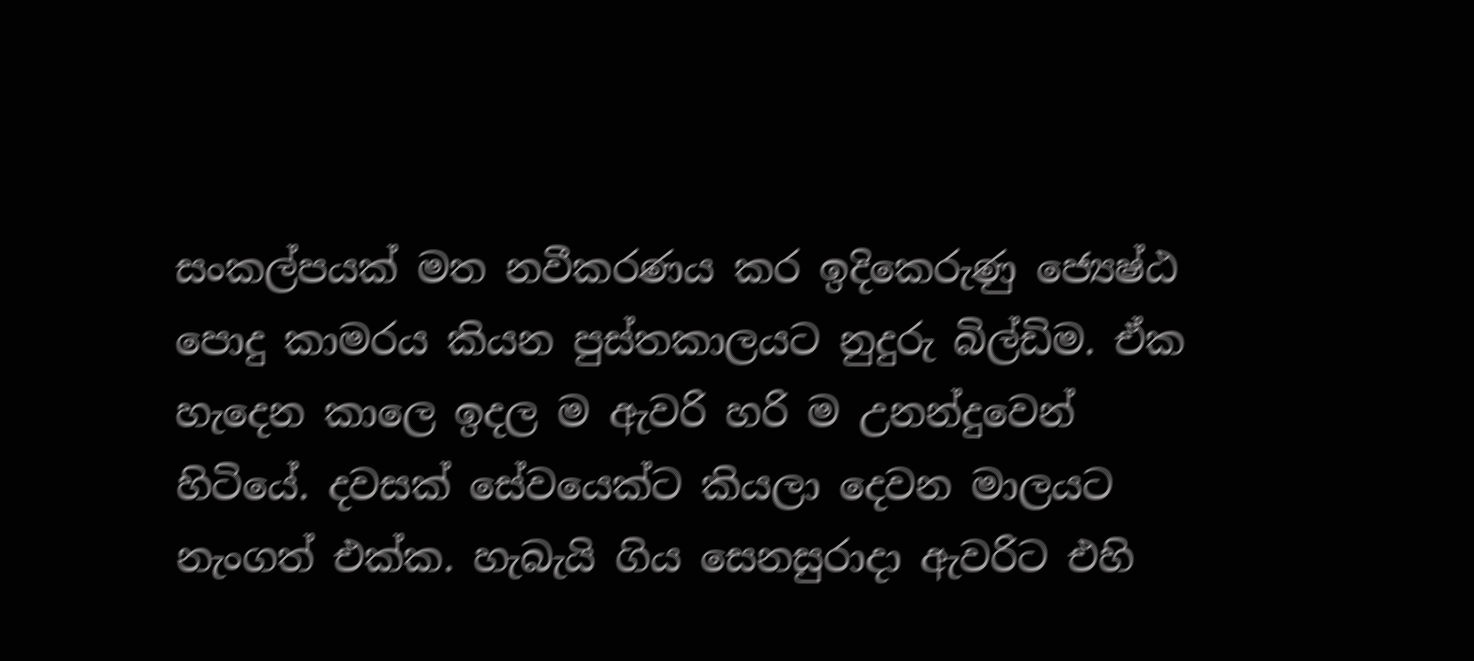සංකල්පයක් මත නවීකරණය කර ඉදිකෙරුණු ජ්‍යෙෂ්ඨ පොදු කාමරය කියන පුස්තකාලයට නුදුරු බිල්ඩිම. ඒක හැදෙන කාලෙ ඉදල ම ඇවරි හරි ම උනන්දුවෙන් හිටියේ. දවසක් සේවයෙක්ට කියලා දෙවන මාලයට නැංගත් එක්ක. හැබැයි ගිය සෙනසුරාදා ඇවරිට එහි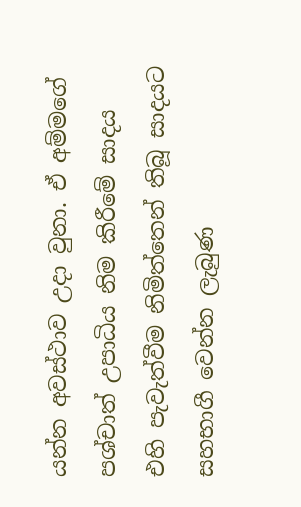යන්න අවස්ථාව උදා වුනා. ඒ අම්මගේ පශ්චාත් උපාධිය නිම කිරීමේ සාදය එහි පැවැත්වීම නිමිත්තෙන් තිබූ සාදයට සහභාගී වෙන්න ලැබුණ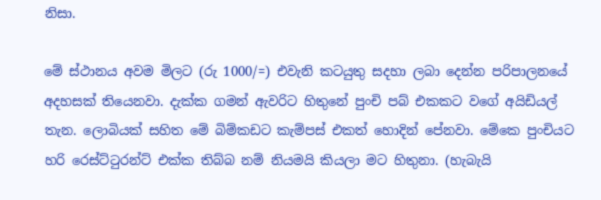නිසා.

මේ ස්ථානය අවම මිලට (රු 1000/=) එවැනි කටයුතු සදහා ලබා දෙන්න පරිපාලනයේ අදහසක් තියෙනවා. දැක්ක ගමන් ඇවරිට හිතුනේ පුංචි පබ් එකකට වගේ අයිඩියල් තැන. ලොබියක් සහිත මේ බිම්කඩට කැම්පස් එකත් හොදින් පේනවා. මේකෙ පුංචියට හරි රෙස්ට්ටුරන්ට් එක්ක තිබ්බ නම් නියමයි කියලා මට හිතුනා. (හැබැයි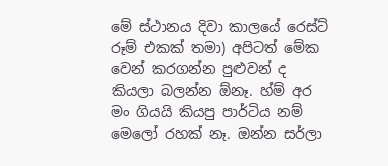මේ ස්ථානය දිවා කාලයේ රෙස්ට් රූම් එකක් තමා) අපිටත් මේක වෙන් කරගන්න පුළුවන් ද කියලා බලන්න ඕනෑ. හ්ම් අර මං ගියයි කියපු පාර්ටිය නම් මෙලෝ රහක් නෑ. ඔන්න සර්ලා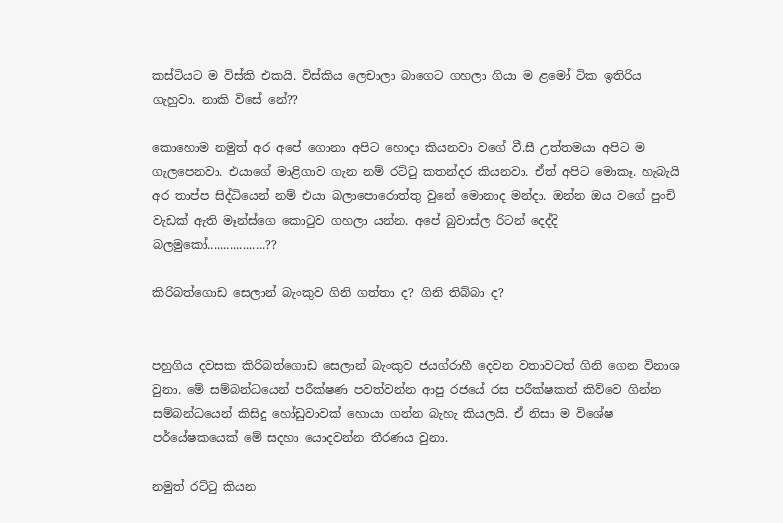කස්ටියට ම විස්කි එකයි. විස්කිය ලෙචාලා බාගෙට ගහලා ගියා ම ළමෝ ටික ඉතිරිය ගැහුවා. නාකි විසේ නේ??

කො‍හොම නමුත් අර අපේ ‍ගොනා අපිට හොදා කියනවා වගේ වී.සී උත්තමයා අපිට ම ගැලපෙනවා. එයාගේ මාළිගාව ගැන නම් රට්ටු කතන්දර කියනවා. ඒත් අපිට මොකෑ. හැබැයි අර තාප්ප සිද්ධියෙන් නම් එයා බලාපොරොත්තු වුනේ මොනාද මන්දා. ඔන්න ඔය වගේ පුංචි වැඩක් ඇති මෑන්ස්ගෙ කොටුව ගහලා යන්න. අපේ බුවාස්ල රිටන් දෙද්දි බලමුකෝ..................??

කිරිබත්ගොඩ සෙලාන් බැංකුව ගිනි ගත්තා ද? ගිනි තිබ්බා ද?


පහුගිය දවසක කිරිබත්ගොඩ සෙලාන් බැංකුව ජයග්රාහී දෙවන වතාවටත් ගිනි ගෙන විනාශ වුනා. මේ සම්බන්ධයෙන් පරීක්ෂණ පවත්වන්න ආපු රජයේ රස පරීක්ෂකත් කිව්වෙ ගින්න සම්බන්ධයෙන් කිසිදු හෝඩුවාවක් හොයා ගන්න බැහැ කියලයි. ඒ නිසා ම විශේෂ පර්යේෂකයෙක් මේ සදහා යොදවන්න තීරණය වුනා.

නමුත් රට්ටු කියන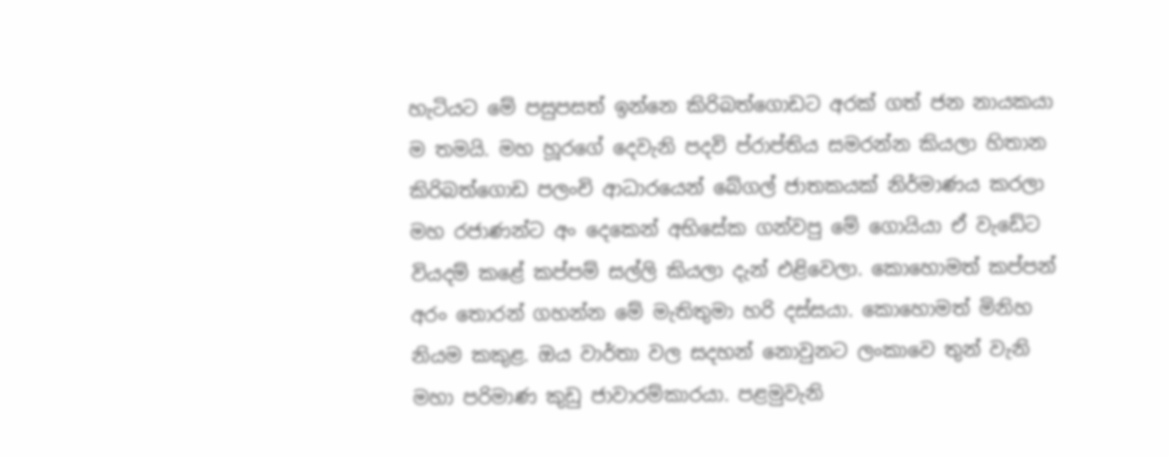හැටියට මේ පසුපසත් ඉන්නෙ කිරිබත්ගොඩට අරක් ගත් ජන නායකයා ම තමයි. මහ හූරගේ දෙවැනි පදවි ප්රාප්තිය සමරන්න කියලා හිතාන කිරිබත්ගොඩ පලංචි ආධාරයෙන් බේගල් ජාතකයක් නිර්මාණය කරලා මහ රජාණන්ට අං දෙකෙන් අභිසේක ගන්වපු මේ ගොයියා ඒ වැඩේට වියදම් කළේ කප්පම් සල්ලි කියලා දැන් එළිවෙලා. කොහොමත් කප්පන් අරං තොරන් ගහන්න මේ මැතිතුමා හරි දස්සයා. කොහොමත් මිනිහ නියම කකුළ. ඔය වාර්තා වල සදහන් නොවුනට ලංකාවෙ තුන් වැනි මහා පරිමාණ කුඩු ජාවාරම්කාරයා. පළමුවැනි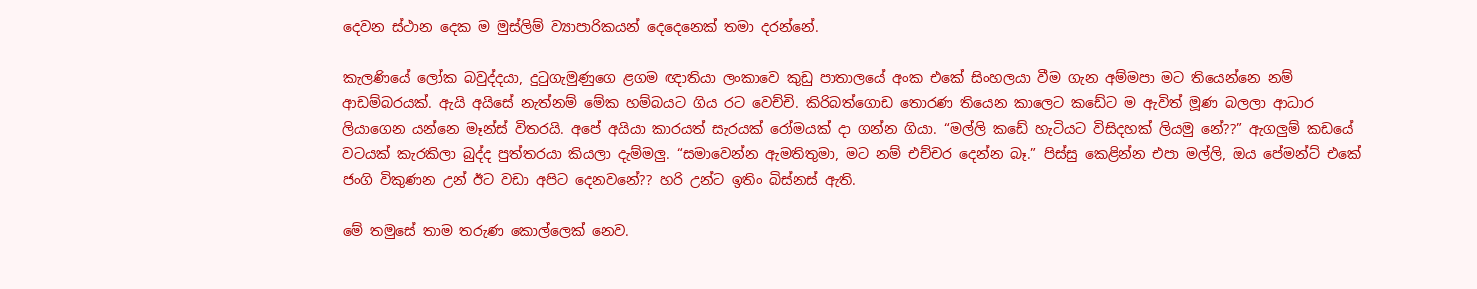දෙවන ස්ථාන දෙක ම මුස්ලිම් ව්‍යාපාරිකයන් දෙදෙනෙක් තමා දරන්නේ.

කැලණියේ ලෝක බවුද්දයා, දුටුගැමුණුගෙ ළගම ඥාතියා ලංකාවෙ කුඩු පාතාලයේ අංක එකේ සිංහලයා වීම ගැන අම්මපා මට තියෙන්නෙ නම් ආඩම්බරයක්. ඇයි අයිසේ නැත්නම් මේක හම්බයට ගිය රට වෙච්චි. කිරිබත්ගොඩ තොරණ තියෙන කාලෙට කඩේට ම ඇවිත් මූණ බලලා ආධාර ලියාගෙන යන්නෙ මෑන්ස් විතරයි. අපේ අයියා කාරයත් සැරයක් රෝමයක් දා ගන්න ගියා. “මල්ලි කඩේ හැටියට විසිදහක් ලියමු නේ??” ඇගලුම් කඩයේ වටයක් කැරකිලා බුද්ද පුත්තරයා කියලා දැම්මලු. “සමාවෙන්න ඇමතිතුමා, මට නම් එච්චර දෙන්න බෑ.” පිස්සු කෙළින්න එපා මල්ලි, ඔය පේමන්ට් එකේ ජංගි විකුණන උන් ඊට වඩා අපිට දෙනවනේ?? හරි උන්ට ඉතිං බිස්නස් ඇති.

මේ තමුසේ තාම තරුණ කොල්ලෙක් නෙව.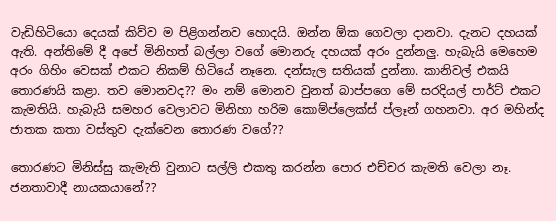වැඩිහිටියො දෙයක් කිව්ව ම පිළිගන්නව හොදයි. ඔන්න ඕක ගෙවලා දානවා. දැනට දහයක් ඇති. අන්තිමේ දී අපේ මිනිහත් බල්ලා වගේ මොනරු දහයක් අරං දුන්නලු. හැබැයි මෙහෙම අරං ගිහිං වෙසක් එකට නිකම් හිටියේ නෑනෙ. දන්සැල සතියක් දුන්නා. කානිවල් එකයි තොරණයි කළා. තව මොනවද?? මං නම් මොනව වුනත් බාප්පගෙ මේ සරදියල් පාර්ට් එකට කැමතියි. හැබැයි සමහර වෙලාවට මිනිහා හරිම කොම්ප්ලෙක්ස් ප්ලෑන් ගහනවා. අර මහින්ද ජාතක කතා වස්තුව දැක්වෙන තොරණ වගේ??

තොරණට මිනිස්සු කැමැති වුනාට සල්ලි එකතු කරන්න පොර එච්චර කැමති වෙලා නෑ. ජනතාවාදී නායකයානේ??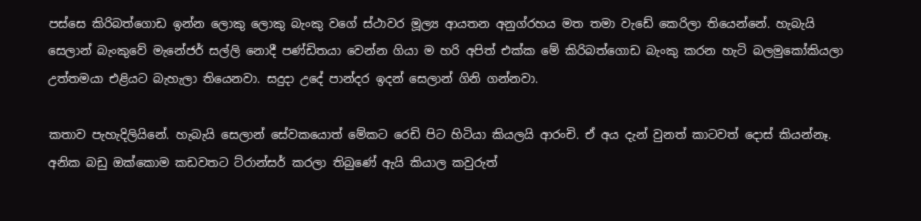පස්සෙ කිරිබත්ගොඩ ඉන්න ලොකු ලොකු බැංකු වගේ ස්ථාවර මූල්‍ය ආයතන අනුග්රහය මත තමා වැඩේ කෙරිලා තියෙන්නේ. හැබැයි සෙලාන් බැංකුවේ මැනේජර් සල්ලි නොදී පණ්ඩිතයා වෙන්න ගියා ම හරි අපිත් එක්ක මේ කිරිබත්ගොඩ බැංකු කරන හැටි බලමුකෝකියලා උත්තමයා එළියට බැහැලා තියෙනවා. සදුදා උදේ පාන්දර ඉදන් සෙලාන් ගිනි ගන්නවා.

කතාව පැහැදිලියිනේ. හැබැයි සෙලාන් සේවකයොත් මේකට රෙඩි පිට හිටියා කියලයි ආරංචි. ඒ අය දැන් වුනත් කාටවත් දොස් කියන්නෑ. අනික බඩු ඔක්කොම කඩවතට ට්රාන්සර් කරලා තිබුණේ ඇයි කියාල කවුරුත්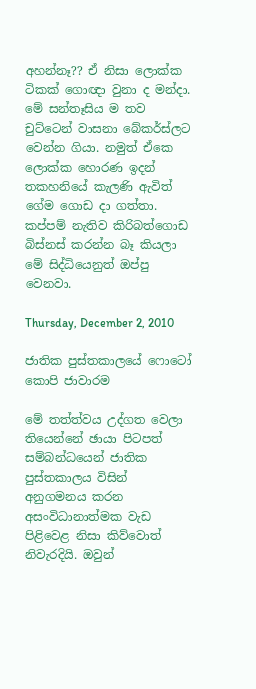අහන්නෑ?? ඒ ‍නිසා ලොක්ක ටිකක් ‍ගොඥා වුනා ද මන්දා. මේ සන්තෑසිය ම තව චුට්ටෙන් වාසනා බේකර්ස්ලට වෙන්න ගියා. නමුත් ඒකෙ ලොක්ක හොරණ ඉදන් තකහනියේ කැලණි ඇවිත් ගේම ගොඩ දා ගත්තා. කප්පම් නැතිව කිරිබත්ගොඩ බිස්නස් කරන්න බෑ කියලා මේ සිද්ධියෙනුත් ඔප්පු වෙනවා.

Thursday, December 2, 2010

ජාතික පුස්තකාලයේ ෆොටෝ කොපි ජාවාරම

මේ තත්ත්වය උද්ගත වෙලා තියෙන්නේ ඡායා පිටපත් සම්බන්ධයෙන් ජාතික පුස්තකාලය විසින් අනුගමනය කරන අසංවිධානාත්මක වැඩ පිළිවෙළ නිසා කිව්වොත් නිවැරදියි. ඔවුන්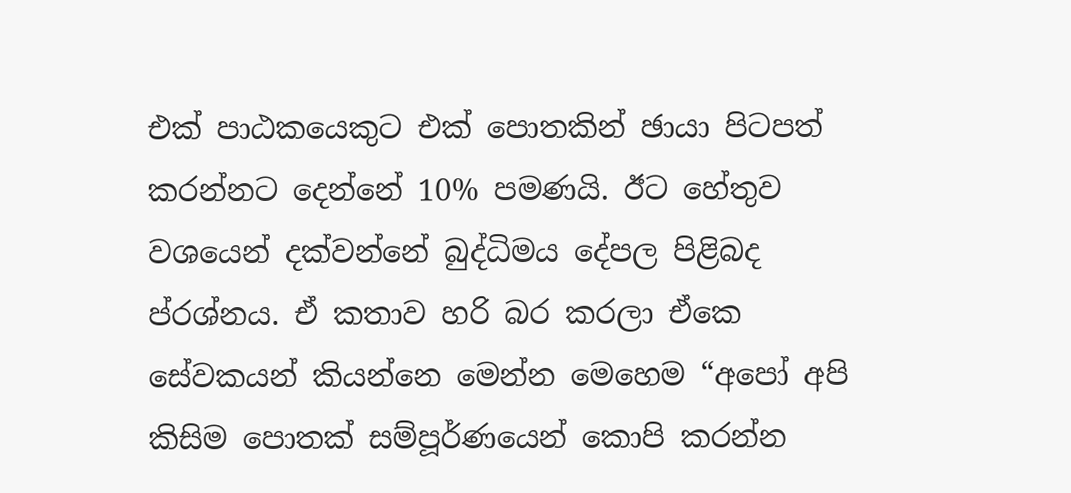එක් පාඨකයෙකුට එක් පොතකින් ඡායා පිටපත් කරන්නට දෙන්නේ 10% පමණයි. ඊට හේතුව වශයෙන් දක්වන්නේ බුද්ධිමය දේපල පිළිබද ප්රශ්නය. ඒ කතාව හරි බර කරලා ඒකෙ සේවකයන් කියන්නෙ මෙ‍න්න මෙහෙම “අපෝ අපි කිසිම පොතක් සම්පූර්ණයෙන් කොපි කරන්න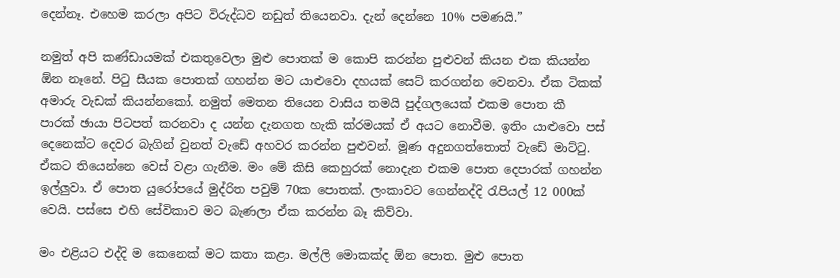දෙන්නෑ. එහෙම කරලා අපිට විරුද්ධව නඩුත් තියෙනවා. දැන් දෙන්නෙ 10% පමණයි.”

නමුත් අපි කණ්ඩායමක් එකතුවෙලා මුළු පොතක් ම කොපි කරන්න පුළුවන් කියන එක කියන්න ඕන නෑනේ. පිටු සීයක පොතක් ගහන්න මට යාළුවො දහයක් සෙට් කරගන්න වෙනවා. ඒක ටිකක් අමාරු වැඩක් කියන්නකෝ. නමුත් මෙතන තියෙන වාසිය තමයි පුද්ගලයෙක් එකම පොත කී පාරක් ‍ඡායා පිටපත් කරනවා ද යන්න දැනගත හැකි ක්රමයක් ඒ අයට නොවීම. ඉතිං යාළුවො පස් දෙනෙක්‍ට දෙවර බැගින් වුනත් වැඩේ අහවර කරන්න පුළුවන්. මූණ අදුනගත්තොත් වැඩේ මාට්ටු. ඒකට තියෙන්නෙ වෙස් වළා ගැනීම. මං මේ කිසි කෙහුරක් නොදැන එකම පොත දෙපාරක් ගහන්න ඉල්ලුවා. ඒ පොත යුරෝපයේ මුද්රිත පවුම් 70ක පොතක්. ලංකාවට ගෙන්නද්දි රැපියල් 12 000ක් වෙයි. පස්සෙ එහි සේවිකාව මට බැණලා ඒක කරන්න බෑ කිව්වා.

මං එළියට එද්දි ම කෙනෙක් මට කතා කළා. මල්ලි මොකක්ද ඕන පොත. මුළු පොත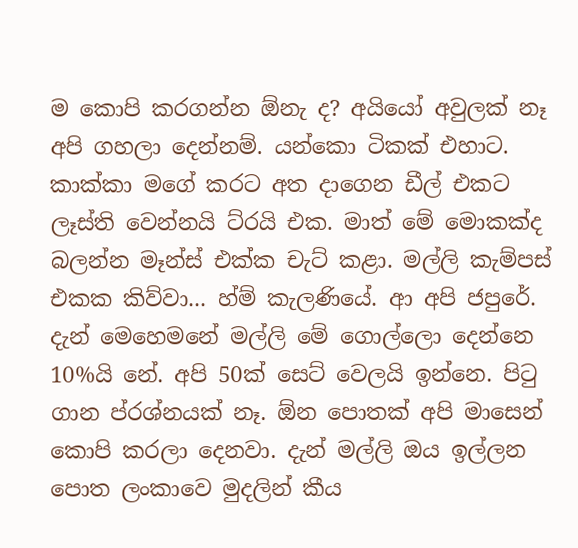ම කොපි කරගන්න ඕනැ ද? අයි‍යෝ අවුලක් නෑ අපි ගහලා දෙන්නම්. යන්කො ටිකක් එහාට. කාක්කා මගේ කරට අත දාගෙන ඩීල් එකට ලෑස්ති වෙන්නයි ට්රයි එක. මාත් මේ මොකක්ද බලන්න මෑන්ස් එක්ක චැට් කළා. මල්ලි කැම්පස් එකක කිව්වා... හ්ම් කැලණියේ. ආ අපි ජපුරේ. දැන් මෙහෙමනේ මල්ලි මේ ගොල්ලො දෙන්නෙ 10%යි නේ. අපි 50ක් සෙට් වෙලයි ඉන්නෙ. පිටු ගාන ප්රශ්නයක් නෑ. ඕන පොතක් අපි මාසෙන් කොපි කරලා දෙනවා. දැන් මල්ලි ඔය ඉල්ලන පොත ලංකාවෙ මුදලින් කීය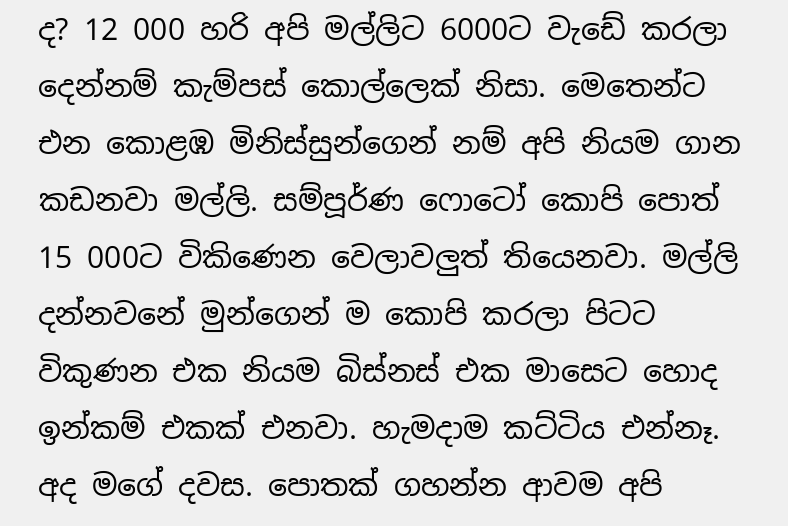ද? 12 000 හරි අපි මල්ලිට 6000ට වැඩේ කරලා දෙන්නම් කැම්පස් කොල්ලෙක් නිසා. මෙතෙන්ට එන කොළඹ මිනිස්සුන්ගෙන් නම් අපි නියම ගාන කඩනවා මල්ලි. සම්පූර්ණ ෆොටෝ කොපි පොත් 15 000ට විකිණෙන වෙලාවලුත් තියෙනවා. මල්ලි දන්නවනේ මුන්ගෙන් ම කොපි කරලා පිටට විකුණන එක නියම බිස්නස් එක මාසෙට හොද ඉන්කම් එකක් එනවා. හැමදාම කට්ටිය එන්නෑ. අද මගේ දවස. පොතක් ගහන්න ආවම අපි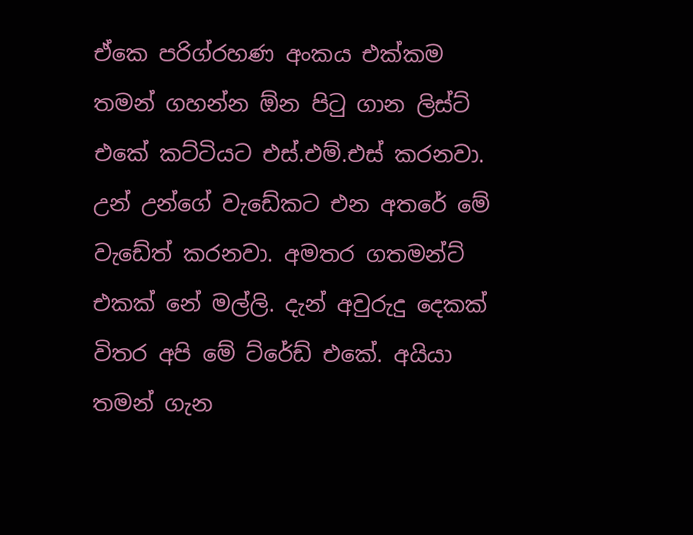ඒකෙ පරිග්රහණ අංකය එක්කම තමන් ගහන්න ඕන පිටු ගාන ලිස්ට් එකේ කට්ටියට එස්.එම්.එස් කරනවා. උන් උන්ගේ වැඩේකට එන අතරේ මේ වැඩේත් කරනවා. අමතර ගතමන්ට් එකක් නේ මල්ලි. දැන් අවුරුදු දෙකක් විතර අපි මේ ‍ට්රේඩ් එකේ. අයියා තමන් ගැන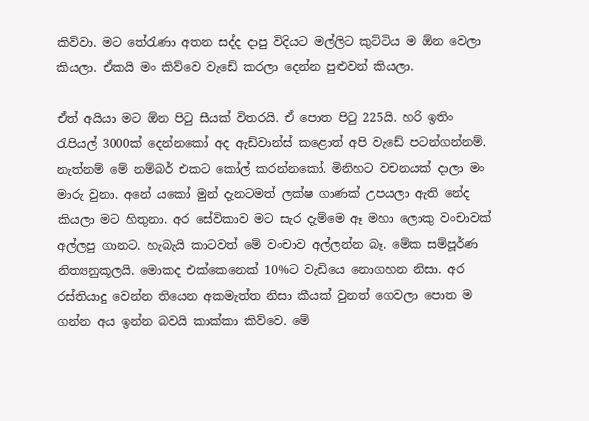කිව්වා. මට තේරැණා අතන සද්ද දාපු විදියට මල්ලිට කුට්ටිය ම ඕන වෙලා කියලා. ඒකයි මං කිව්වෙ වැඩේ කරලා දෙන්න පුළුවන් කියලා.

ඒත් අයියා මට ඕන පිටු සීයක් විතරයි. ඒ පොත පිටු 225යි. හරි ඉතිං රැපියල් 3000ක් දෙන්නකෝ අද ඇඩ්වාන්ස් කළොත් අපි වැඩේ පටන්ගන්නම්. නැත්නම් මේ නම්බර් එකට කෝල් කරන්නකෝ. මිනිහට වචනයක් දාලා මං මාරු වුනා. අනේ යකෝ මුන් දැනටමත් ලක්ෂ ගාණක් උපයලා ඇති නේද කියලා මට හිතුනා. අර සේවිකාව මට සැර දැම්මෙ ඈ මහා ලොකු වංචාවක් අල්ලපු ගානට. හැබැයි කාටවත් මේ වංචාව අල්ලන්න බෑ. මේක සම්පූර්ණ නිත්‍යනුකූලයි. මොකද එක්කෙනෙක් 10%ට වැඩියෙ නොගහන නිසා. අර රස්තියාදු වෙන්න තියෙන අකමැත්ත නිසා කීයක් වුනත් ගෙවලා පොත ම ගන්න අය ඉන්න බවයි කාක්කා කිව්වෙ. මේ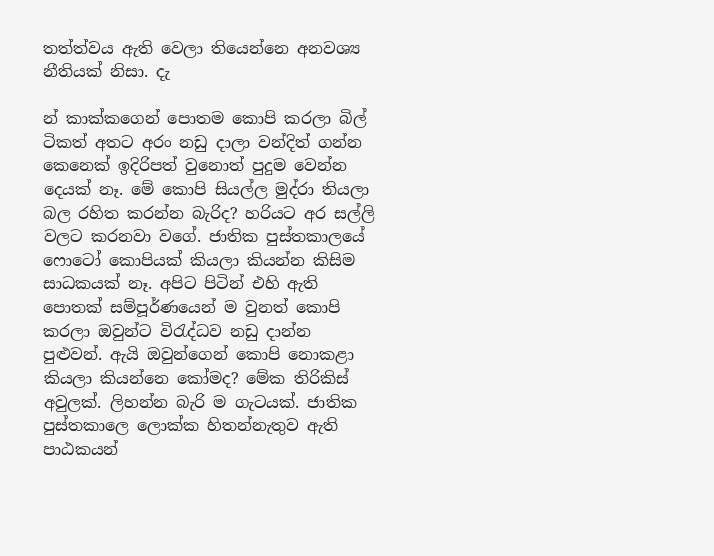තත්ත්වය ඇති වෙලා තියෙන්නෙ අනවශ්‍ය නීතියක් නිසා. දැ

න් කාක්කගෙන් පොතම කොපි කරලා බිල් ටිකත් අතට අරං නඩු දාලා වන්දිත් ගන්න කෙනෙක් ඉදිරිපත් වුනොත් පුදුම වෙන්න දෙයක් නෑ. මේ කොපි සියල්ල මුද්රා තියලා බල රහිත කරන්න බැරිද? හරියට අර සල්ලි වලට කරනවා වගේ. ජාතික පුස්තකාලයේ ෆොටෝ කොපියක් කියලා කියන්න කිසිම සාධකයක් නෑ. අපිට පිටින් එහි ඇති පොතක් සම්පූර්ණයෙන් ම වුනත් කොපි කරලා ඔවුන්ට විරැද්ධව නඩු දාන්න පුළුවන්. ඇයි ඔවුන්ගෙන් කොපි නොකළා කියලා කියන්නෙ කෝමද? මේක තිරිකිස් අවුලක්. ලිහන්න බැරි ම ගැටයක්. ජාතික පුස්තකාලෙ ලොක්ක හිතන්නැතුව ඇති පාඨකයන්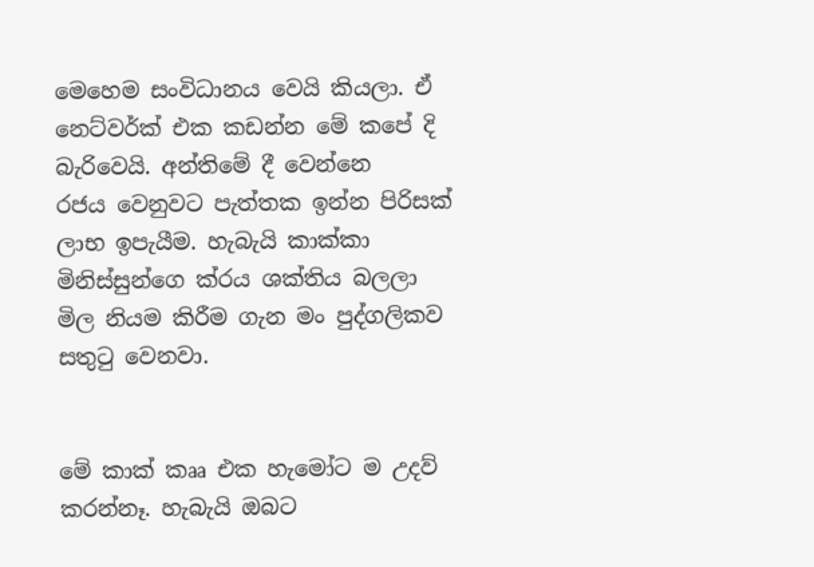මෙහෙම සංවිධානය වෙයි කියලා. ඒ නෙට්වර්ක් එක කඩන්න මේ කපේ දි බැරිවෙයි. අන්තිමේ දී වෙන්නෙ
රජය වෙනුවට පැත්තක ඉන්න පිරිසක් ලාභ ඉපැයීම. හැබැයි කාක්කා මිනිස්සුන්ගෙ ක්රය ශක්තිය බලලා මිල නියම කිරීම ගැන මං පුද්ගලිකව සතුටු වෙනවා.


මේ කාක් කෲ එක හැමෝට ම උදව් කරන්නෑ. හැබැයි ඔබට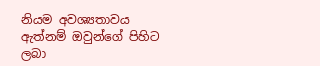නියම අවශ්‍යතාවය ඇත්නම් ඔවුන්ගේ පිහිට ලබා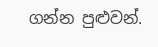ගන්න පුළුවන්.